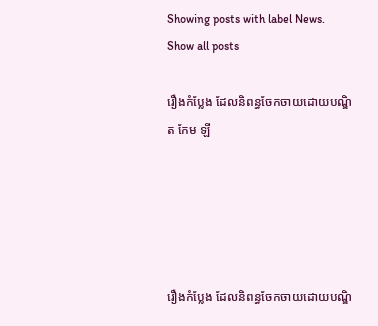Showing posts with label News. Show all posts

រឿងកំប្លែង ដែលនិពន្ធចែកចាយដោយបណ្ឌិត កែម ឡី





រឿងកំប្លែង ដែលនិពន្ធចែកចាយដោយបណ្ឌិ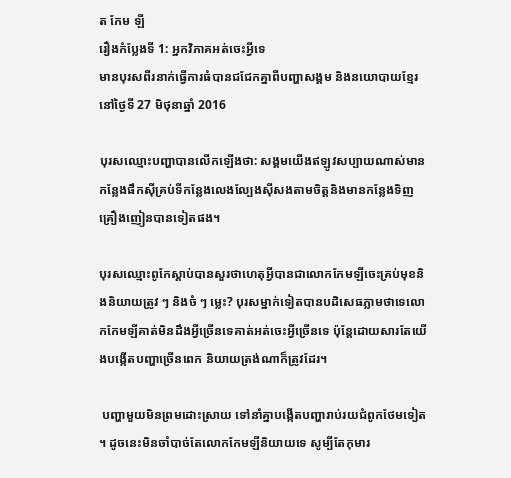ត កែម ឡី
រឿងកំប្លែងទី 1: អ្នកវិភាគអត់ចេះអ្វីទេ
មានបុរសពីរនាក់ធ្វើការធំបានជជែកគ្នាពីបញ្ហាសង្គម និងនយោបាយខ្មែរនៅថ្ងៃទី 27 មិថុនាឆ្នាំ 2016

បុរសឈ្មោះបញ្ហាបានលើកឡើងថា: សង្គមយើងឥឡូវសប្បាយណាស់មានកន្លែងផឹកសុីគ្រប់ទីកន្លែងលេងល្បែងសុីសងតាមចិត្តនិងមានកន្លែងទិញគ្រឿងញៀនបានទៀតផង។

បុរសឈ្មោះពូកែស្តាប់បានសួរថាហេតុអ្វីបានជាលោកកែមឡីចេះគ្រប់មុខនិងនិយាយត្រូវ ៗ និងចំ ៗ ម្លេះ? បុរសម្នាក់ទៀតបានបដិសេធភ្លាមថាទេលោកកែមឡីគាត់មិនដឹងអ្វីច្រើនទេគាត់អត់ចេះអ្វីច្រើនទេ ប៉ុន្តែដោយសារតែយើងបង្កើតបញ្ហាច្រើនពេក និយាយត្រង់ណាក៏ត្រូវដែរ។

 បញ្ហាមួយមិនព្រមដោះស្រាយ ទៅនាំគ្នាបង្កើតបញ្ហារាប់រយជំពូកថែមទៀត ។ ដូចនេះមិនចាំបាច់តែលោកកែមឡីនិយាយទេ សូម្បីតែកុមារ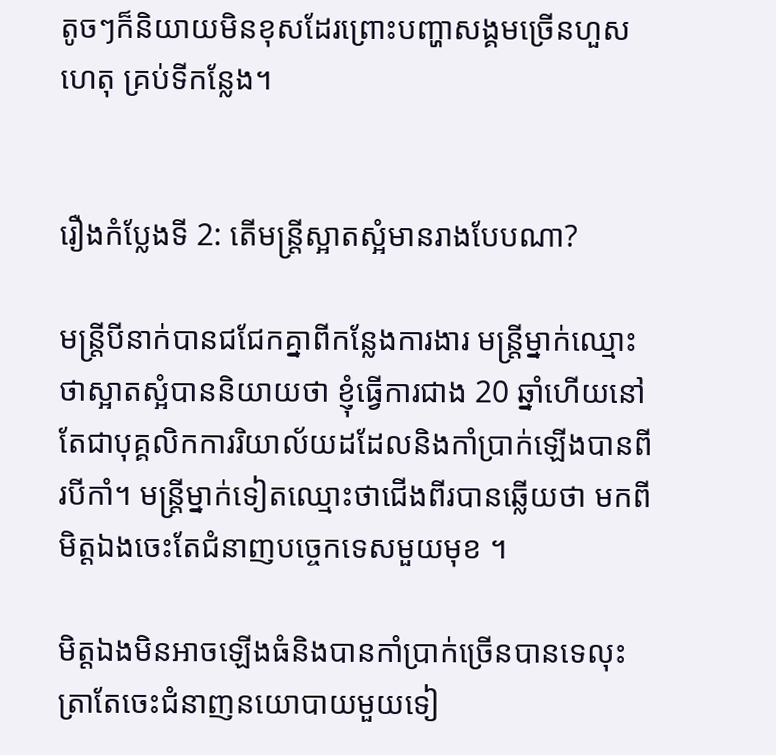តូចៗក៏និយាយមិនខុសដែរព្រោះបញ្ហាសង្គមច្រើនហួសហេតុ គ្រប់ទីកន្លែង។


រឿងកំប្លែងទី 2: តើមន្រ្តីស្អាតស្អំមានរាងបែបណា?

មន្រ្តីបីនាក់បានជជែកគ្នាពីកន្លែងការងារ មន្រ្តីម្នាក់ឈ្មោះថាស្អាតស្អំបាននិយាយថា ខ្ញុំធ្វើការជាង 20 ឆ្នាំហើយនៅតែជាបុគ្គលិកការរិយាល័យដដែលនិងកាំប្រាក់ឡើងបានពីរបីកាំ។ មន្រ្តីម្នាក់ទៀតឈ្មោះថាជើងពីរបានឆ្លើយថា មកពីមិត្តឯងចេះតែជំនាញបច្ចេកទេសមួយមុខ ។

មិត្តឯងមិនអាចឡើងធំនិងបានកាំប្រាក់ច្រើនបានទេលុះត្រាតែចេះជំនាញនយោបាយមួយទៀ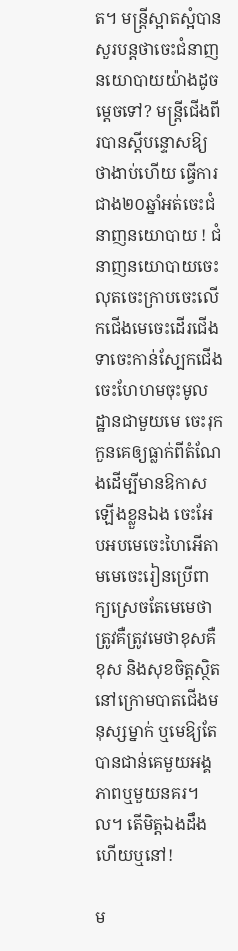ត។ មន្រ្តីស្អាតស្អំបានសួរបន្តថាចេះជំនាញនយោបាយយ៉ាងដូចម្តេចទៅ? មន្រ្តីជើងពីរបានស្តីបន្ទោសឱ្យថាងាប់ហើយ ធ្វើការជាង២០ឆ្នាំអត់ចេះជំនាញនយោបាយ ! ជំនាញនយោបាយចេះលុតចេះក្រាបចេះលើកជើងមេចេះដើរជើងទាចេះកាន់ស្បែកជើងចេះហែហមចុះមូលដ្ឋានជាមួយមេ ចេះរុកកួនគេឲ្យធ្លាក់ពីតំណែងដើម្បីមានឱកាសឡើងខ្លួនឯង ចេះអែបអបមេចេះហៃអើតាមមេចេះរៀនប្រើពាក្យស្រេចតែមេមេថាត្រូវគឺត្រូវមេថាខុសគឺខុស និងសុខចិត្តស្ថិតនៅក្រោមបាតជើងមនុស្សម្នាក់ ឬមេឱ្យតែបានជាន់គេមួយអង្គភាពឬមួយនគរ។ ល។ តើមិត្តឯងដឹងហើយឬនៅ!

ម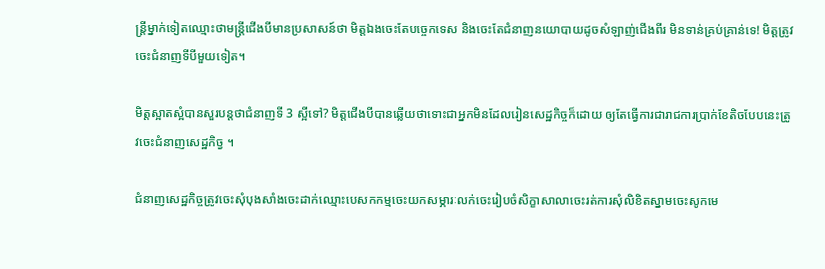ន្រ្តីម្នាក់ទៀតឈ្មោះថាមន្រ្តីជើងបីមានប្រសាសន៍ថា មិត្តឯងចេះតែបច្ចេកទេស និងចេះតែជំនាញនយោបាយដូចសំឡាញ់ជើងពីរ មិនទាន់គ្រប់គ្រាន់ទេ! មិត្តត្រូវចេះជំនាញទីបីមួយទៀត។

មិត្តស្អាតស្អំបានសួរបន្តថាជំនាញទី 3 ស្អីទៅ? មិត្តជើងបីបានឆ្លើយថាទោះជាអ្នកមិនដែលរៀនសេដ្ឋកិច្ចក៏ដោយ ឲ្យតែធ្វើការជារាជការប្រាក់ខែតិចបែបនេះត្រូវចេះជំនាញសេដ្ឋកិច្វ ។

ជំនាញសេដ្ឋកិច្ចត្រូវចេះសុំបុងសាំងចេះដាក់ឈ្មោះបេសកកម្មចេះយកសម្ភារៈលក់ចេះរៀបចំសិក្ខាសាលាចេះរត់ការសុំលិខិតស្នាមចេះសូកមេ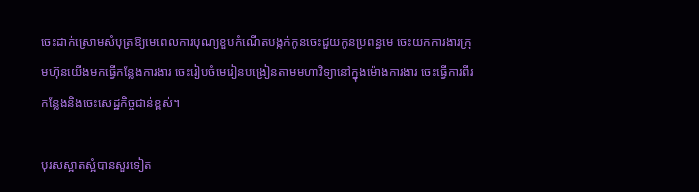ចេះដាក់ស្រោមសំបុត្រឱ្យមេពេលការបុណ្យខួបកំណើតបង្កក់កូនចេះជួយកូនប្រពន្ធមេ ចេះយកការងារក្រុមហ៊ុនយើងមកធ្វើកន្លែងការងារ ចេះរៀបចំមេរៀនបង្រៀនតាមមហាវិទ្យានៅក្នុងម៉ោងការងារ ចេះធ្វើការពីរកន្លែងនិងចេះសេដ្ឋកិច្ចជាន់ខ្ពស់។

បុរសស្អាតស្អំបានសួរទៀត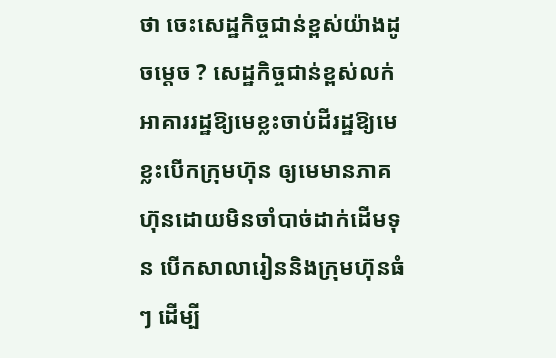ថា ចេះសេដ្ឋកិច្ចជាន់ខ្ពស់យ៉ាងដូចម្តេច ? សេដ្ឋកិច្ចជាន់ខ្ពស់លក់អាគាររដ្ឋឱ្យមេខ្លះចាប់ដីរដ្ឋឱ្យមេខ្លះបើកក្រុមហ៊ុន ឲ្យមេមានភាគហ៊ុនដោយមិនចាំបាច់ដាក់ដើមទុន បើកសាលារៀននិងក្រុមហ៊ុនធំ ៗ ដើម្បី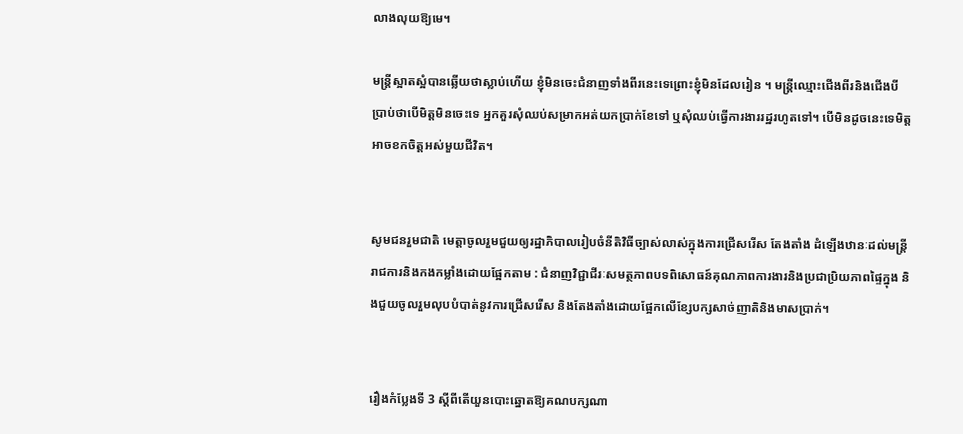លាងលុយឱ្យមេ។

មន្រ្តីស្អាតស្អំបានឆ្លើយថាស្លាប់ហើយ ខ្ញុំមិនចេះជំនាញទាំងពីរនេះទេព្រោះខ្ញុំមិនដែលរៀន ។ មន្រ្តីឈ្មោះជើងពីរនិងជើងបីប្រាប់ថាបើមិត្តមិនចេះទេ អ្នកគួរសុំឈប់សម្រាកអត់យកប្រាក់ខែទៅ ឬសុំឈប់ធ្វើការងាររដ្ឋរហូតទៅ។ បើមិនដូចនេះទេមិត្តអាចខកចិត្តអស់មួយជីវិត។


សូមជនរួមជាតិ មេត្តាចូលរួមជួយឲ្យរដ្ឋាភិបាលរៀបចំនីតិវិធីច្បាស់លាស់ក្នុងការជ្រើសរើស តែងតាំង ដំឡើងឋានៈដល់មន្រ្តីរាជការនិងកងកម្លាំងដោយផ្អែកតាម : ជំនាញវិជ្ជាជីរៈសមត្ថភាពបទពិសោធន៍គុណភាពការងារនិងប្រជាប្រិយភាពផ្ទៃក្នុង និងជួយចូលរួមលុបបំបាត់នូវការជ្រើសរើស និងតែងតាំងដោយផ្អែកលើខ្សែបក្សសាច់ញាតិនិងមាសប្រាក់។


រឿងកំប្លែងទី 3 ស្តីពីតើយួនបោះឆ្នោតឱ្យគណបក្សណា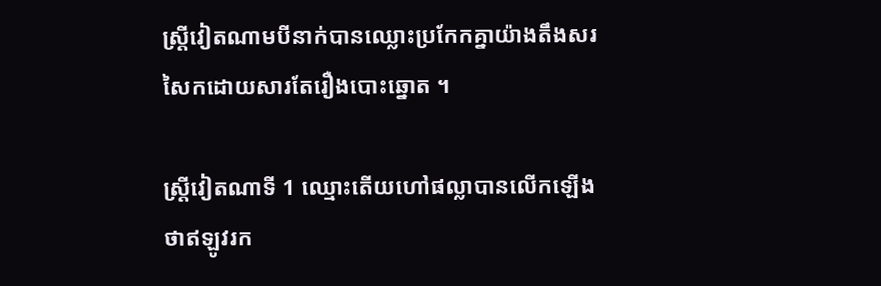ស្រី្តវៀតណាមបីនាក់បានឈ្លោះប្រកែកគ្នាយ៉ាងតឹងសរសៃកដោយសារតែរឿងបោះឆ្នោត ។

ស្រ្តីវៀតណាទី 1 ឈ្មោះតើយហៅផល្លាបានលើកឡើងថាឥឡូវរក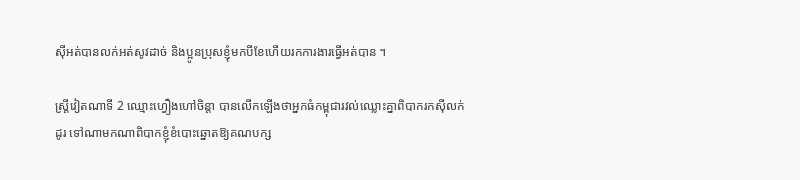សុីអត់បានលក់អត់សូវដាច់ និងប្អូនប្រុសខ្ញុំមកបីខែហើយរកការងារធ្វើអត់បាន ។

ស្ត្រីវៀតណាទី 2 ឈ្មោះហ្វឿងហៅចិន្តា បានលើកឡើងថាអ្នកធំកម្ពុជារវល់ឈ្លោះគ្នាពិបាករកសុីលក់ដូរ ទៅណាមកណាពិបាកខ្ញុំខំបោះឆ្នោតឱ្យគណបក្ស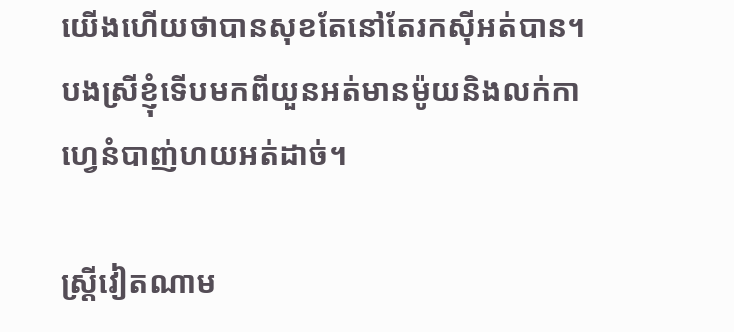យើងហើយថាបានសុខតែនៅតែរកសុីអត់បាន។ បងស្រីខ្ញុំទើបមកពីយួនអត់មានម៉ូយនិងលក់កាហ្វេនំបាញ់ហយអត់ដាច់។

ស្រ្តីវៀតណាម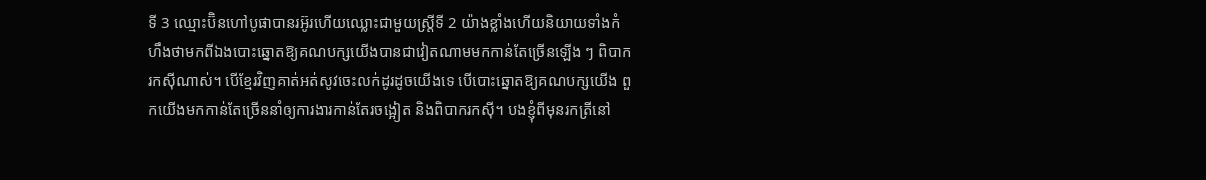ទី 3 ឈ្មោះប៊ិនហៅបូផាបានរអ៊ូរហើយឈ្លោះជាមួយស្ត្រីទី 2 យ៉ាងខ្លាំងហើយនិយាយទាំងកំហឹងថាមកពីឯងបោះឆ្នោតឱ្យគណបក្សយើងបានជាវៀតណាមមកកាន់តែច្រើនឡើង ៗ ពិបាករកសុីណាស់។ បើខ្មែរវិញគាត់អត់សូវចេះលក់ដូរដូចយើងទេ បើបោះឆ្នោតឱ្យគណបក្សយើង ពួកយើងមកកាន់តែច្រើននាំឲ្យការងារកាន់តែរចង្អៀត និងពិបាករកសុី។ បងខ្ញុំពីមុនរកត្រីនៅ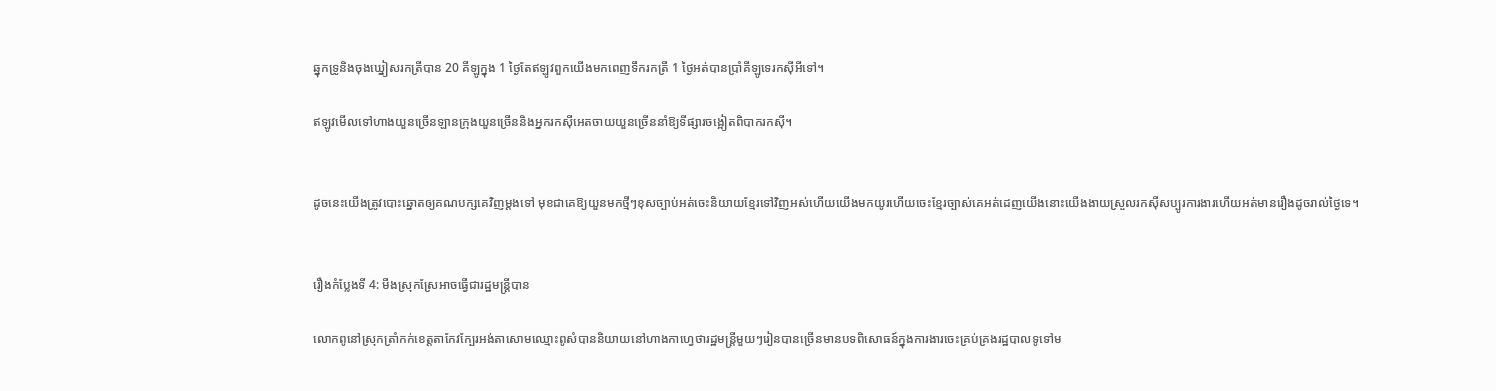ឆ្នុកទ្រូនិងចុងឃ្នៀសរកត្រីបាន 20 គីឡូក្នុង 1 ថ្ងៃតែឥឡូវពួកយើងមកពេញទឹករកត្រី 1 ថ្ងៃអត់បានប្រាំគីឡូទេរកសុីអីទៅ។

ឥឡូវមើលទៅហាងយួនច្រើនឡានក្រុងយួនច្រើននិងអ្នករកសុីអេតចាយយួនច្រើននាំឱ្យទីផ្សារចង្អៀតពិបាករកសុី។


ដូចនេះយើងត្រូវបោះឆ្នោតឲ្យគណបក្សគេវិញម្តងទៅ មុខជាគេឱ្យយួនមកថ្មីៗខុសច្បាប់អត់ចេះនិយាយខ្មែរទៅវិញអស់ហើយយើងមកយូរហើយចេះខ្មែរច្បាស់គេអត់ដេញយើងនោះយើងងាយស្រួលរកសុីសប្បូរការងារហើយអត់មានរឿងដូចរាល់ថ្ងៃទេ។


រឿងកំប្លែងទី 4: មីងស្រុកស្រែអាចធ្វើជារដ្ឋមន្រ្តីបាន

លោកពូនៅស្រុកត្រាំកក់ខេត្តតាកែវក្បែរអង់តាសោមឈ្មោះពូសំបាននិយាយនៅហាងកាហ្វេថារដ្ឋមន្រ្តីមួយៗរៀនបានច្រើនមានបទពិសោធន៍ក្នុងការងារចេះគ្រប់គ្រងរដ្ឋបាលទូទៅម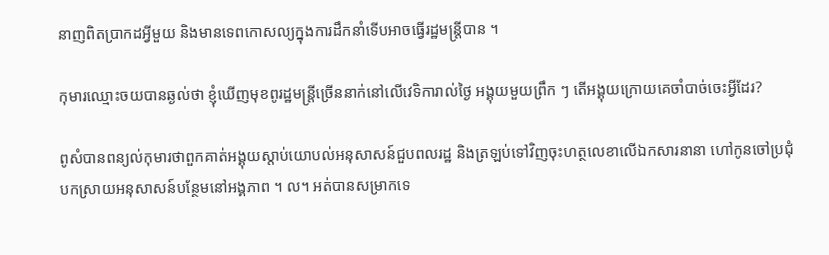នាញពិតប្រាកដអ្វីមួយ និងមានទេពកោសល្យក្នុងការដឹកនាំទើបអាចធ្វើរដ្ឋមន្រ្តីបាន ។

កុមារឈ្មោះចយបានឆ្ងល់ថា ខ្ញុំឃើញមុខពូរដ្ឋមន្រ្តីច្រើននាក់នៅលើវេទិការាល់ថ្ងៃ អង្គុយមួយព្រឹក ៗ តើអង្គុយក្រោយគេចាំបាច់ចេះអ្វីដែរ?

ពូសំបានពន្យល់កុមារថាពួកគាត់អង្គុយស្តាប់យោបល់អនុសាសន៍ជួបពលរដ្ឋ និងត្រឡប់ទៅវិញចុះហត្ថលេខាលើឯកសារនានា ហៅកូនចៅប្រជុំបកស្រាយអនុសាសន៍បន្ថែមនៅអង្គភាព ។ ល។ អត់បានសម្រាកទេ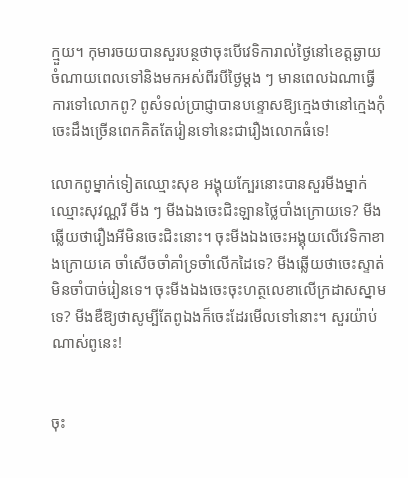ក្មួយ។ កុមារចយបានសួរបន្ថថាចុះបើវេទិការាល់ថ្ងៃនៅខេត្តឆ្ងាយចំណាយពេលទៅនិងមកអស់ពីរបីថ្ងៃម្តង ៗ មានពេលឯណាធ្វើការទៅលោកពូ? ពូសំទល់ប្រាជ្ញាបានបន្ទោសឱ្យក្មេងថានៅក្មេងកុំចេះដឹងច្រើនពេកគិតតែរៀនទៅនេះជារឿងលោកធំទេ!

លោកពូម្នាក់ទៀតឈ្មោះសុខ អង្គុយក្បែរនោះបានសួរមីងម្នាក់ឈ្មោះសុវណ្ណរី មីង ៗ មីងឯងចេះជិះឡានថ្លៃបាំងក្រោយទេ? មីងឆ្លើយថារឿងអីមិនចេះជិះនោះ។ ចុះមីងឯងចេះអង្គុយលើវេទិកាខាងក្រោយគេ ចាំសើចចាំគាំទ្រចាំលើកដៃទេ? មីងឆ្លើយថាចេះស្ទាត់មិនចាំបាច់រៀនទេ។ ចុះមីងឯងចេះចុះហត្ថលេខាលើក្រដាសស្នាមទេ? មីងឌឺឱ្យថាសូម្បីតែពូឯងក៏ចេះដែរមើលទៅនោះ។ សួរយ៉ាប់ណាស់ពូនេះ!


ចុះ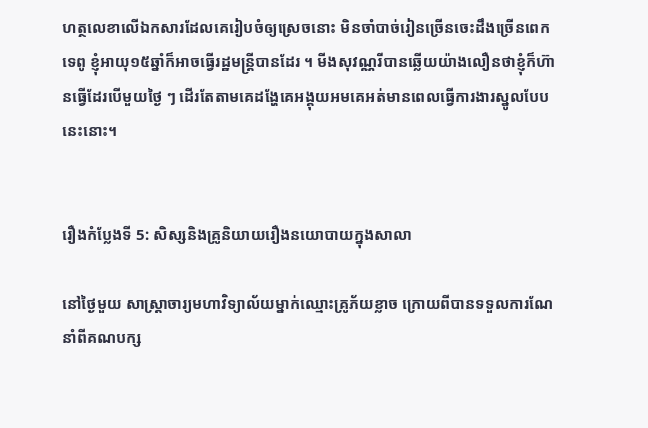ហត្ថលេខាលើឯកសារដែលគេរៀបចំឲ្យស្រេចនោះ មិនចាំបាច់រៀនច្រើនចេះដឹងច្រើនពេកទេពូ ខ្ញុំអាយុ១៥ឆ្នាំក៏អាចធ្វើរដ្ឋមន្រ្តីបានដែរ ។ មីងសុវណ្ណរីបានឆ្លើយយ៉ាងលឿនថាខ្ញុំក៏ហ៊ានធ្វើដែរបើមួយថ្ងៃ ៗ ដើរតែតាមគេដង្ហែគេអង្គុយអមគេអត់មានពេលធ្វើការងារស្នូលបែបនេះនោះ។


រឿងកំប្លែងទី 5: សិស្សនិងគ្រូនិយាយរឿងនយោបាយក្នុងសាលា

នៅថ្ងៃមួយ សាស្រ្តាចារ្យមហាវិទ្យាល័យម្នាក់ឈ្មោះគ្រូភ័យខ្លាច ក្រោយពីបានទទួលការណែនាំពីគណបក្ស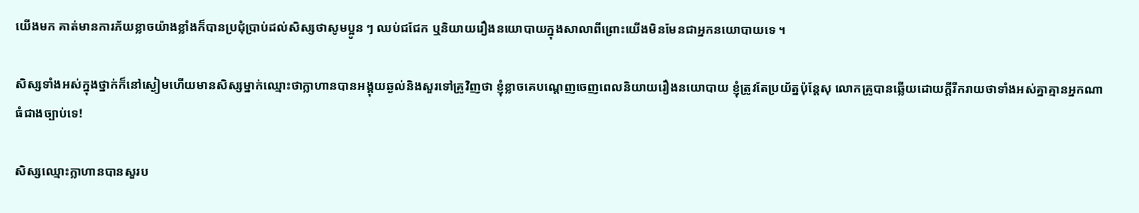យើងមក គាត់មានការភ័យខ្លាចយ៉ាងខ្លាំងក៏បានប្រជុំប្រាប់ដល់សិស្សថាសូមប្អូន ៗ ឈប់ជជែក ឬនិយាយរឿងនយោបាយក្នុងសាលាពីព្រោះយើងមិនមែនជាអ្នកនយោបាយទេ ។

សិស្សទាំងអស់ក្នុងថ្នាក់ក៏នៅស្ងៀមហើយមានសិស្សម្នាក់ឈ្មោះថាក្លាហានបានអង្គុយឆ្ងល់និងសួរទៅគ្រូវិញថា ខ្ញុំខ្លាចគេបណ្តេញចេញពេលនិយាយរឿងនយោបាយ ខ្ញុំត្រូវតែប្រយ័ត្នប៉ុន្តែសុ លោកគ្រូបានឆ្លើយដោយក្តីរីករាយថាទាំងអស់គ្នាគ្មានអ្នកណាធំជាងច្បាប់ទេ!

សិស្សឈ្មោះក្លាហានបានសួរប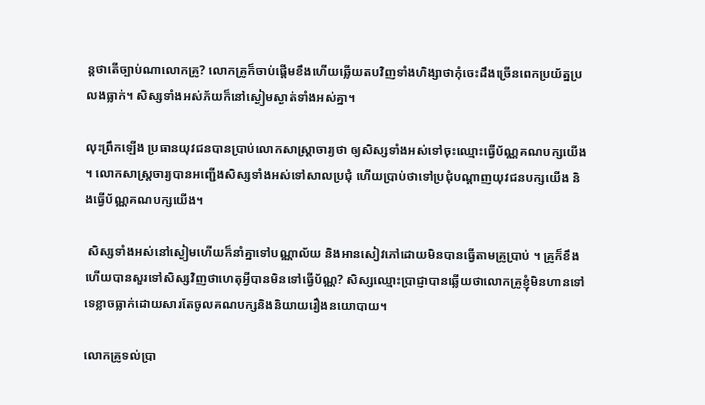ន្តថាតើច្បាប់ណាលោកគ្រូ? លោកគ្រូក៏ចាប់ផ្តើមខឹងហើយឆ្លើយតបវិញទាំងហិង្សាថាកុំចេះដឹងច្រើនពេកប្រយ័ត្នប្រលងធ្លាក់។ សិស្សទាំងអស់ភ័យក៏នៅស្ងៀមស្ងាត់ទាំងអស់គ្នា។

លុះព្រឹកឡើង ប្រធានយុវជនបានប្រាប់លោកសាស្រ្តាចារ្យថា ឲ្យសិស្សទាំងអស់ទៅចុះឈ្មោះធ្វើប័ណ្ណគណបក្សយើង ។ លោកសាស្រ្តចារ្យបានអញ្ជើងសិស្សទាំងអស់ទៅសាលប្រជុំ ហើយប្រាប់ថាទៅប្រជុំបណ្តាញយុវជនបក្សយើង និងធ្វើប័ណ្ណគណបក្សយើង។

 សិស្សទាំងអស់នៅស្ងៀមហើយក៏នាំគ្នាទៅបណ្ណាល័យ និងអានសៀវភៅដោយមិនបានធ្វើតាមគ្រូប្រាប់ ។ គ្រូក៏ខឹងហើយបានសួរទៅសិស្សវិញថាហេតុអ្វីបានមិនទៅធ្វើប័ណ្ណ? សិស្សឈ្មោះប្រាជ្ញាបានឆ្លើយថាលោកគ្រូខ្ញុំមិនហានទៅទេខ្លាចធ្លាក់ដោយសារតែចូលគណបក្សនិងនិយាយរឿងនយោបាយ។

លោកគ្រូទល់ប្រា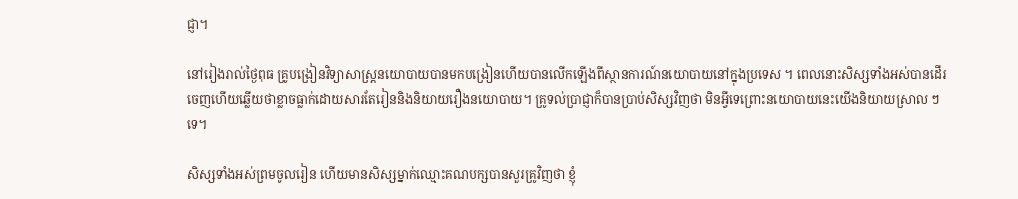ជ្ញា។

នៅរៀងរាល់ថ្ងៃពុធ គ្រូបង្រៀនវិទ្យាសាស្រ្តនយោបាយបានមកបង្រៀនហើយបានលើកឡើងពីស្ថានការណ៍នយោបាយនៅក្នុងប្រទេស ។ ពេលនោះសិស្សទាំងអស់បានដើរចេញហើយឆ្លើយថាខ្លាចធ្លាក់ដោយសារតែរៀននិងនិយាយរឿងនយោបាយ។ គ្រូទល់ប្រាជ្ញាក៏បានប្រាប់សិស្សវិញថា មិនអ្វីទេព្រោះនយោបាយនេះយើងនិយាយស្រាល ៗ ទេ។

សិស្សទាំងអស់ព្រមចូលរៀន ហើយមានសិស្សម្នាក់ឈ្មោះគណបក្សបានសួរគ្រូវិញថា ខ្ញុំ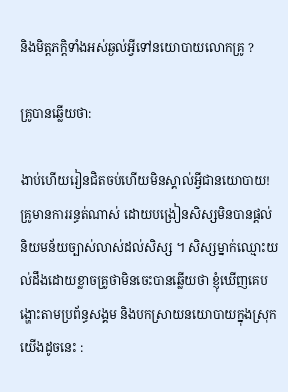និងមិត្តភក្តិទាំងអស់ឆ្ងល់អ្វីទៅនយោបាយលោកគ្រូ ?

គ្រូបានឆ្លើយថា:

ងាប់ហើយរៀនជិតចប់ហើយមិនស្គាល់អ្វីជានយោបាយ! គ្រូមានការរន្ធត់ណាស់ ដោយបង្រៀនសិស្សមិនបានផ្តល់និយមន័យច្បាស់លាស់ដល់សិស្ស ។ សិស្សម្នាក់ឈ្មោះយល់ដឹងដោយខ្លាចគ្រូថាមិនចេះបានឆ្លើយថា ខ្ញុំឃើញគេបង្ហោះតាមប្រព័ន្ធសង្គម និងបកស្រាយនយោបាយក្នុងស្រុកយើងដូចនេះ :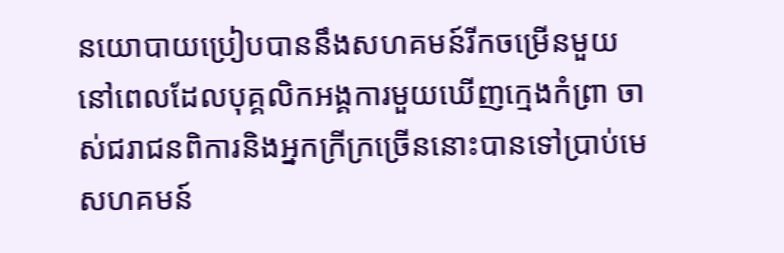នយោបាយប្រៀបបាននឹងសហគមន៍រីកចម្រើនមួយ នៅពេលដែលបុគ្គលិកអង្គការមួយឃើញក្មេងកំព្រា ចាស់ជរាជនពិការនិងអ្នកក្រីក្រច្រើននោះបានទៅប្រាប់មេសហគមន៍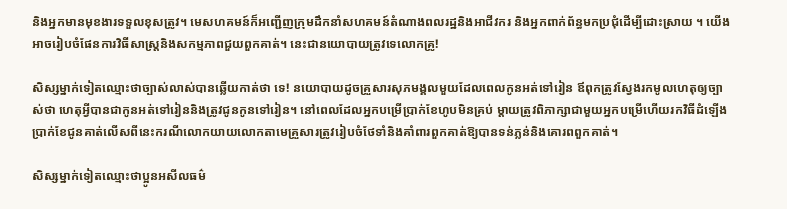និងអ្នកមានមុខងារទទួលខុសត្រូវ។ មេសហគមន៍ក៏អញ្ជើញក្រុមដឹកនាំសហគមន៍តំណាងពលរដ្ឋនិងអាជីវករ និងអ្នកពាក់ព័ន្ធមកប្រជុំដើម្បីដោះស្រាយ ។ យើងអាចរៀបចំផែនការវិធីសាស្រ្តនិងសកម្មភាពជួយពួកគាត់។ នេះជានយោបាយត្រូវទេលោកគ្រូ!

សិស្សម្នាក់ទៀតឈ្មោះថាច្បាស់លាស់បានឆ្លើយកាត់ថា ទេ! នយោបាយដូចគ្រួសារសុភមង្គលមួយដែលពេលកូនអត់ទៅរៀន ឪពុកត្រូវស្វែងរកមូលហេតុឲ្យច្បាស់ថា ហេតុអ្វីបានជាកូនអត់ទៅរៀននិងត្រូវជូនកូនទៅរៀន។ នៅពេលដែលអ្នកបម្រើប្រាក់ខែហូបមិនគ្រប់ ម្តាយត្រូវពិភាក្សាជាមួយអ្នកបម្រើហើយរកវិធីដំឡើងប្រាក់ខែជូនគាត់លើសពីនេះករណីលោកយាយលោកតាមេគ្រួសារត្រូវរៀបចំថែទាំនិងគាំពារពួកគាត់ឱ្យបានទន់ភ្លន់និងគោរពពួកគាត់។

សិស្សម្នាក់ទៀតឈ្មោះថាប្អូនអសីលធម៌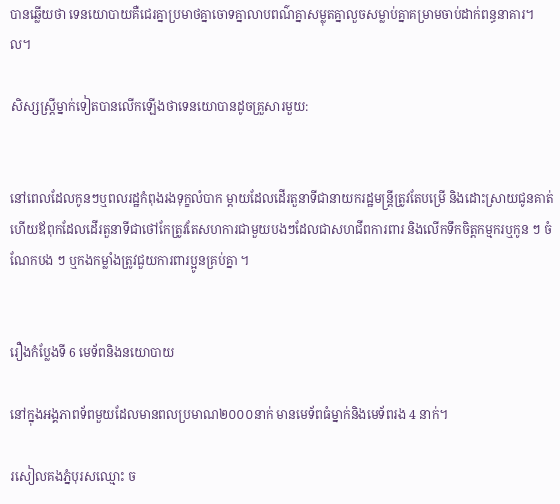បានឆ្លើយថា ទេនយោបាយគឺជេរគ្នាប្រមាថគ្នាចោទគ្នាលាបពណ៌គ្នាសម្លុតគ្នាលួចសម្លាប់គ្នាគម្រាមចាប់ដាក់ពន្ធនាគារ។ ល។

សិស្សស្រ្តីម្នាក់ទៀតបានលើកឡើងថាទេនយោបានដូចគ្រួសារមួយ:


នៅពេលដែលកូនៗឬពលរដ្ឋកំពុងរងទុក្ខលំបាក ម្តាយដែលដើរតួនាទីជានាយករដ្ឋមន្រ្តីត្រូវតែបម្រើ និងដោះស្រាយជូនគាត់ ហើយឪពុកដែលដើរតួនាទីជាថៅកែត្រូវតែសហការជាមួយបងៗដែលជាសហជីពការពារ និងលើកទឹកចិត្តកម្មករឬកូន ៗ ចំណែកបង ៗ ឬកងកម្លាំងត្រូវជួយការពារប្អូនគ្រប់គ្នា ។


រឿងកំប្លែងទី 6 មេទ័ពនិងនយោបាយ

នៅក្នុងអង្គភាពទ័ពមួយដែលមានពលប្រមាណ២០០០នាក់ មានមេទ័ពធំម្នាក់និងមេទ័ពរង 4 នាក់។

រសៀលគងភ្នំបុរសឈ្មោះ ច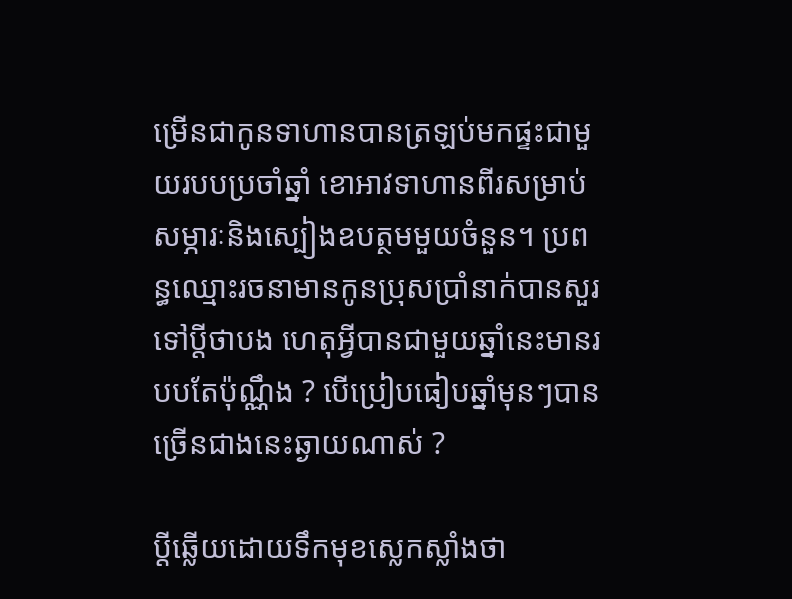ម្រើនជាកូនទាហានបានត្រឡប់មកផ្ទះជាមួយរបបប្រចាំឆ្នាំ ខោអាវទាហានពីរសម្រាប់សម្ភារៈនិងស្បៀងឧបត្ថមមួយចំនួន។ ប្រពន្ធឈ្មោះរចនាមានកូនប្រុសប្រាំនាក់បានសួរទៅប្តីថាបង ហេតុអ្វីបានជាមួយឆ្នាំនេះមានរបបតែប៉ុណ្ណឹង ? បើប្រៀបធៀបឆ្នាំមុនៗបានច្រើនជាងនេះឆ្ងាយណាស់ ?

ប្តីឆ្លើយដោយទឹកមុខស្លេកស្លាំងថា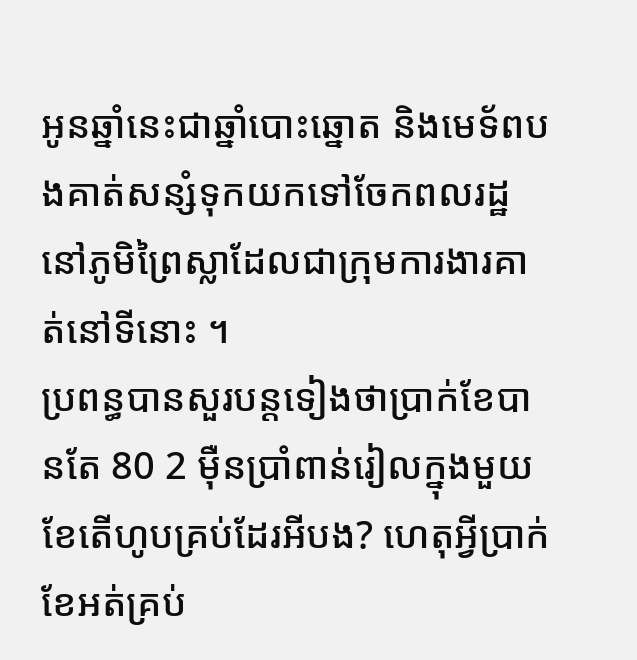អូនឆ្នាំនេះជាឆ្នាំបោះឆ្នោត និងមេទ័ពបងគាត់សន្សំទុកយកទៅចែកពលរដ្ឋនៅភូមិព្រៃស្លាដែលជាក្រុមការងារគាត់នៅទីនោះ ។
ប្រពន្ធបានសួរបន្តទៀងថាប្រាក់ខែបានតែ 80 2 មុឺនប្រាំពាន់រៀលក្នុងមួយខែតើហូបគ្រប់ដែរអីបង? ហេតុអ្វីប្រាក់ខែអត់គ្រប់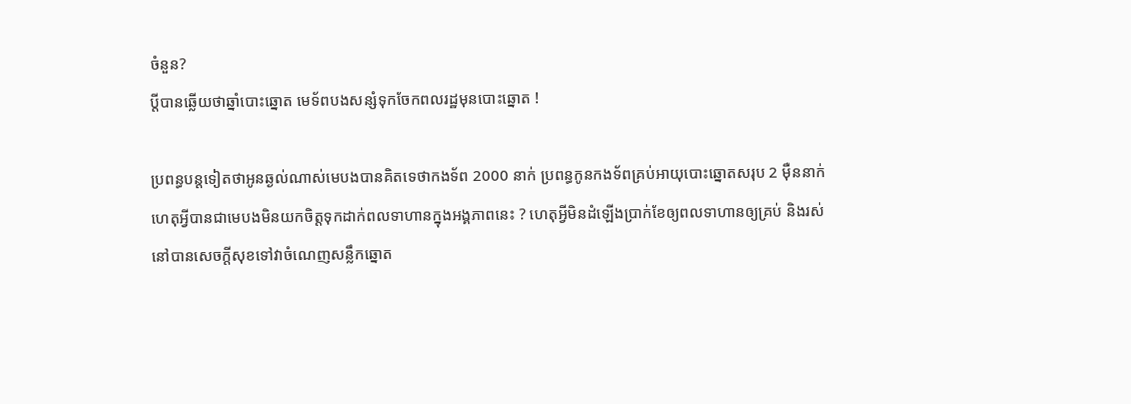ចំនួន?
ប្តីបានឆ្លើយថាឆ្នាំបោះឆ្នោត មេទ័ពបងសន្សំទុកចែកពលរដ្ឋមុនបោះឆ្នោត !

ប្រពន្ធបន្តទៀតថាអូនឆ្ងល់ណាស់មេបងបានគិតទេថាកងទ័ព 2000 នាក់ ប្រពន្ធកូនកងទ័ពគ្រប់អាយុបោះឆ្នោតសរុប 2 មុឺននាក់ ហេតុអ្វីបានជាមេបងមិនយកចិត្តទុកដាក់ពលទាហានក្នុងអង្គភាពនេះ ? ហេតុអ្វីមិនដំឡើងប្រាក់ខែឲ្យពលទាហានឲ្យគ្រប់ និងរស់នៅបានសេចក្តីសុខទៅវាចំណេញសន្លឹកឆ្នោត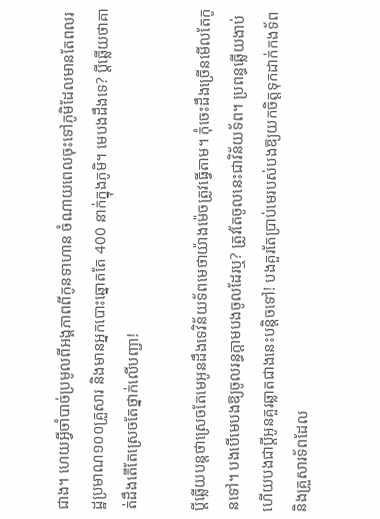ជាង។ ហេយអ្វីចាំបាច់ប្រមូលពីអង្គភាពពីកូនទាហាន ចំណាយពេលចុះទៅភូមិដែលមានតែពលរដ្ឋប្រមាណ១០០គ្រួសារ និងមានអ្នកបោះឆ្នោតតែ 400 នាក់ក្នុងភូមិ។ មេបងដឹងទេ? ប្តីឆ្លើយថាគាត់ដឹងតើតែស្រេចតែថ្នាក់លើបញ្ជា!

ប្តីឆ្លើយបន្តថាស្រេចតែមេអូនដឹងទេវិន័យទ័ពមេថាយ៉ាងម៉េចត្រូវធ្វើតាម។ កុំចេះដឹងច្រើនមើលតែកូនទៅ។ បងបើមេបងឱ្យចូលរន្ធក្តាមបងចូលដែរឬ? ត្រូវតែចូលនេះជាវិន័យទ័ព។ ប្រពន្ធឆ្លើយងាប់ហើយបងជាប្តីអូនគួរឆ្លាតជាងនេះបន្តិចទៅ! បងគួរតែប្រាប់មេរបស់បងឱ្យយកចិត្តទុកដាក់កងទ័ព និងគ្រួសារទ័ពដែល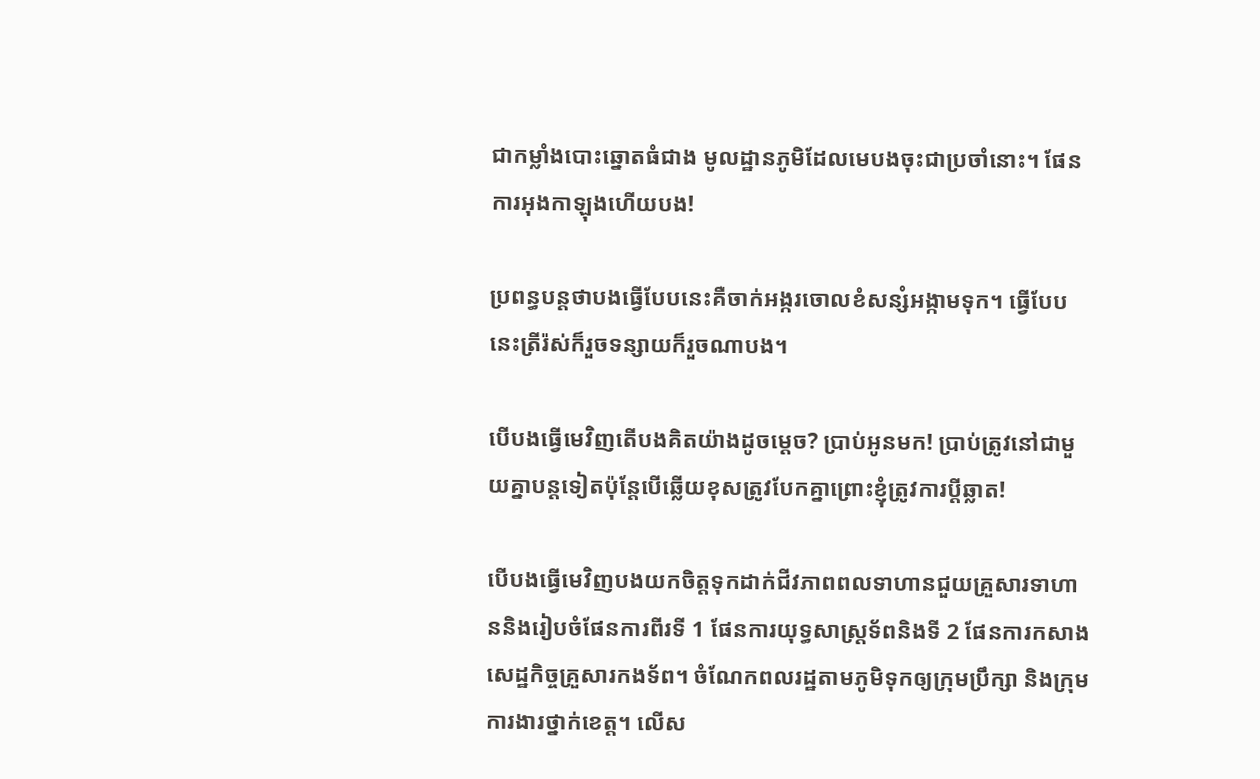ជាកម្លាំងបោះឆ្នោតធំជាង មូលដ្ឋានភូមិដែលមេបងចុះជាប្រចាំនោះ។ ផែនការអុងកាឡុងហើយបង!

ប្រពន្ធបន្តថាបងធ្វើបែបនេះគឺចាក់អង្ករចោលខំសន្សំអង្កាមទុក។ ធ្វើបែបនេះត្រីរ៉ស់ក៏រួចទន្សាយក៏រួចណាបង។

បើបងធ្វើមេវិញតើបងគិតយ៉ាងដូចម្តេច? ប្រាប់អូនមក! ប្រាប់ត្រូវនៅជាមួយគ្នាបន្តទៀតប៉ុន្តែបើឆ្លើយខុសត្រូវបែកគ្នាព្រោះខ្ញុំត្រូវការប្តីឆ្លាត!

បើបងធ្វើមេវិញបងយកចិត្តទុកដាក់ជីវភាពពលទាហានជួយគ្រួសារទាហាននិងរៀបចំផែនការពីរទី 1 ផែនការយុទ្ធសាស្រ្តទ័ពនិងទី 2 ផែនការកសាងសេដ្ឋកិច្ចគ្រួសារកងទ័ព។ ចំណែកពលរដ្ឋតាមភូមិទុកឲ្យក្រុមប្រឹក្សា និងក្រុមការងារថ្នាក់ខេត្ត។ លើស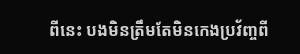ពីនេះ បងមិនត្រឹមតែមិនកេងប្រវ័ញ្ចពី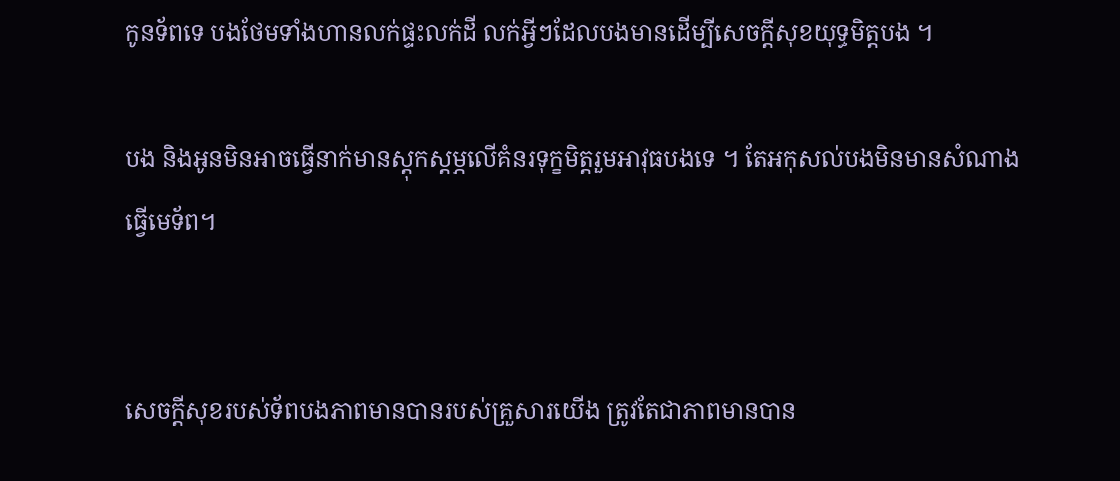កូនទ័ពទេ បងថែមទាំងហានលក់ផ្ទះលក់ដី លក់អ្វីៗដែលបងមានដើម្បីសេចក្តីសុខយុទ្ធមិត្តបង ។

បង និងអូនមិនអាចធ្វើនាក់មានស្តុកស្តម្ភលើគំនរទុក្ខមិត្តរួមអាវុធបងទេ ។ តែអកុសល់បងមិនមានសំណាងធ្វើមេទ័ព។


សេចក្តីសុខរបស់ទ័ពបងភាពមានបានរបស់គ្រួសារយើង ត្រូវតែជាភាពមានបាន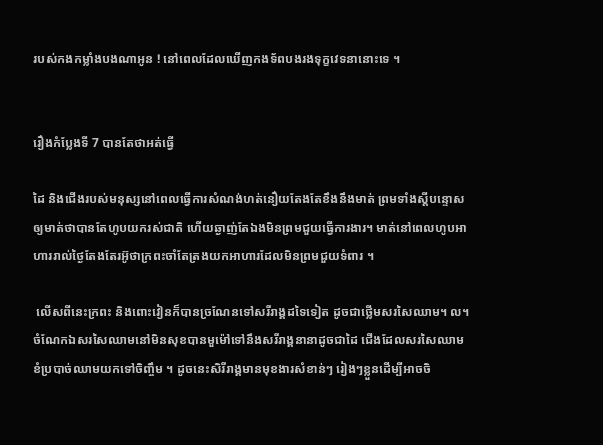របស់កងកម្លាំងបងណាអូន ! នៅពេលដែលឃើញកងទ័ពបងរងទុក្ខវេទនានោះទេ ។


រឿងកំប្លែងទី 7 បានតែថាអត់ធ្វើ

ដៃ និងជើងរបស់មនុស្សនៅពេលធ្វើការសំណង់ហត់នឿយតែងតែខឹងនឹងមាត់ ព្រមទាំងស្តីបន្ទោសឲ្យមាត់ថាបានតែហូបយករស់ជាតិ ហើយឆ្ងាញ់តែឯងមិនព្រមជួយធ្វើការងារ។ មាត់នៅពេលហូបអាហាររាល់ថ្ងៃតែងតែរអ៊ូថាក្រពះចាំតែត្រងយកអាហារដែលមិនព្រមជួយទំពារ ។

 លើសពីនេះក្រពះ និងពោះវៀនក៏បានច្រណែនទៅសរីរាង្គដទៃទៀត ដូចជាថ្លើមសរសៃឈាម។ ល។ ចំណែកឯសរសៃឈាមនៅមិនសុខបានមួម៉ៅទៅនឹងសរីរាង្គនានាដូចជាដៃ ជើងដែលសរសៃឈាមខំប្របាច់ឈាមយកទៅចិញ្ចឹម ។ ដូចនេះសិរីរាង្គមានមុខងារសំខាន់ៗ រៀងៗខ្លួនដើម្បីអាចចិ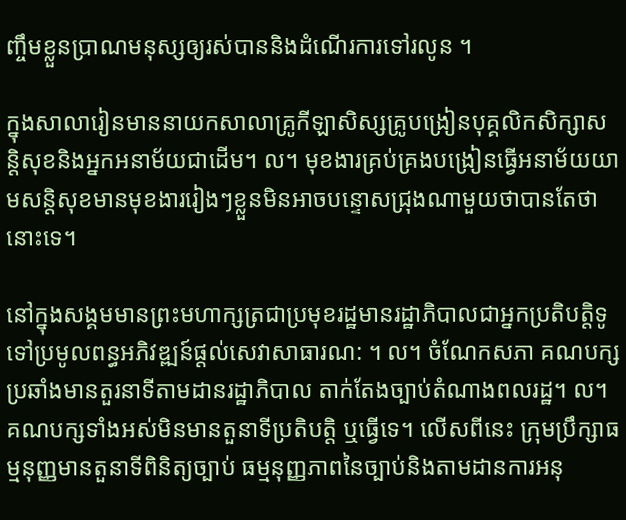ញ្ចឹមខ្លួនប្រាណមនុស្សឲ្យរស់បាននិងដំណើរការទៅរលូន ។

ក្នុងសាលារៀនមាននាយកសាលាគ្រូកីឡាសិស្សគ្រូបង្រៀនបុគ្គលិកសិក្សាសន្តិសុខនិងអ្នកអនាម័យជាដើម។ ល។ មុខងារគ្រប់គ្រងបង្រៀនធ្វើអនាម័យយាមសន្តិសុខមានមុខងាររៀងៗខ្លួនមិនអាចបន្ទោសជ្រុងណាមួយថាបានតែថានោះទេ។

នៅក្នុងសង្គមមានព្រះមហាក្សត្រជាប្រមុខរដ្ឋមានរដ្ឋាភិបាលជាអ្នកប្រតិបត្តិទូទៅប្រមូលពន្ធអភិវឌ្ឍន៍ផ្តល់សេវាសាធារណ: ។ ល។ ចំណែកសភា គណបក្សប្រឆាំងមានតួរនាទីតាមដានរដ្ឋាភិបាល តាក់តែងច្បាប់តំណាងពលរដ្ឋ។ ល។ គណបក្សទាំងអស់មិនមានតួនាទីប្រតិបត្តិ ឬធ្វើទេ។ លើសពីនេះ ក្រុមប្រឹក្សាធម្មនុញ្ញមានតួនាទីពិនិត្យច្បាប់ ធម្មនុញ្ញភាពនៃច្បាប់និងតាមដានការអនុ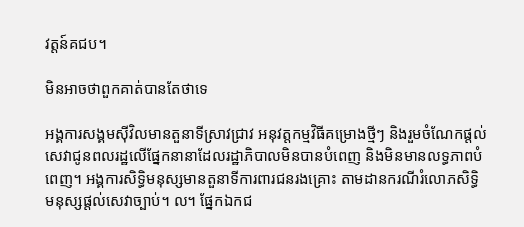វត្តន៍គជប។

មិនអាចថាពួកគាត់បានតែថាទេ

អង្គការសង្គមសុីវិលមានតួនាទីស្រាវជ្រាវ អនុវត្តកម្មវិធីគម្រោងថ្មីៗ និងរួមចំណែកផ្តល់សេវាជូនពលរដ្ឋលើផ្នែកនានាដែលរដ្ឋាភិបាលមិនបានបំពេញ និងមិនមានលទ្ធភាពបំពេញ។ អង្គការសិទ្ធិមនុស្សមានតួនាទីការពារជនរងគ្រោះ តាមដានករណីរំលោភសិទ្ធិមនុស្សផ្តល់សេវាច្បាប់។ ល។ ផ្នែកឯកជ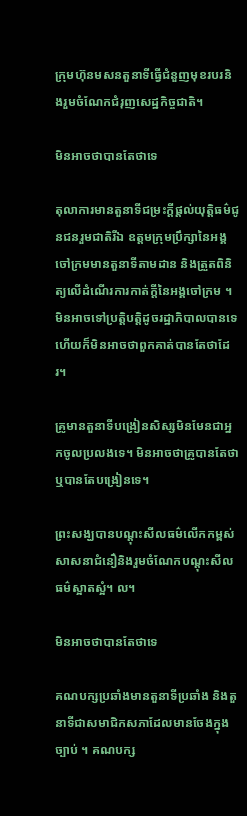ក្រុមហ៊ុនមសនតួនាទីធ្វើជំនួញមុខរបរនិងរួមចំណែកជំរុញសេដ្ឋកិច្ចជាតិ។

មិនអាចថាបានតែថាទេ

តុលាការមានតួនាទីជម្រះក្តីផ្តល់យុត្តិធម៌ជូនជនរួមជាតិរីឯ ឧត្តមក្រុមប្រឹក្សានៃអង្គចៅក្រមមានតួនាទីតាមដាន និងត្រួតពិនិត្យលើដំណើរការកាត់ក្តីនៃអង្គចៅក្រម ។ មិនអាចទៅប្រត្តិបត្តិដូចរដ្ឋាភិបាលបានទេ ហើយក៏មិនអាចថាពួកគាត់បានតែថាដែរ។

គ្រូមានតួនាទីបង្រៀនសិស្សមិនមែនជាអ្នកចូលប្រលងទេ។ មិនអាចថាគ្រូបានតែថាឬបានតែបង្រៀនទេ។

ព្រះសង្ឃបានបណ្តុះសីលធម៌លើកកម្ពស់សាសនាជំនឿនិងរួមចំណែកបណ្តុះសីលធម៌ស្អាតស្អំ។ ល។

មិនអាចថាបានតែថាទេ

គណបក្សប្រឆាំងមានតួនាទីប្រឆាំង និងតួនាទីជាសមាជិកសភាដែលមានចែងក្នុងច្បាប់ ។ គណបក្ស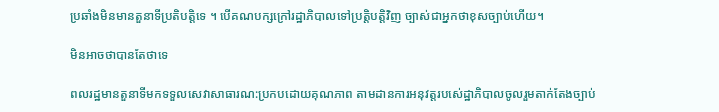ប្រឆាំងមិនមានតួនាទីប្រតិបត្តិទេ ។ បើគណបក្សក្រៅរដ្ឋាភិបាលទៅប្រតិ្តបត្តិវិញ ច្បាស់ជាអ្នកថាខុសច្បាប់ហើយ។

មិនអាចថាបានតែថាទេ

ពលរដ្ឋមានតួនាទីមកទទួលសេវាសាធារណ:ប្រកបដោយគុណភាព តាមដានការអនុវត្តរបស់េដ្ឋាភិបាលចូលរួមតាក់តែងច្បាប់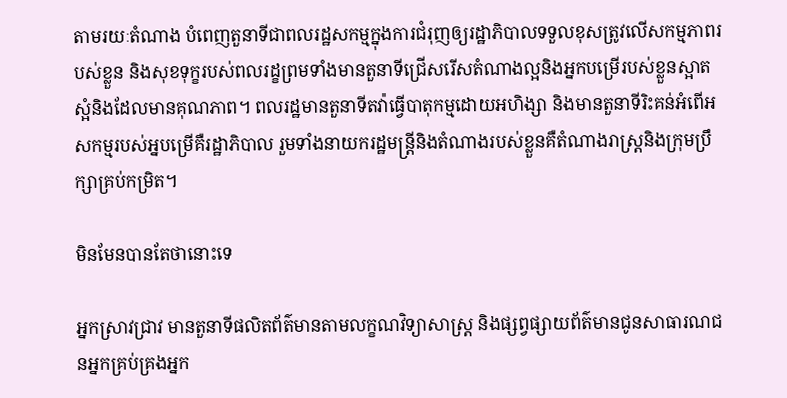តាមរយៈតំណាង បំពេញតួនាទីជាពលរដ្ឋសកម្មក្នុងការជំរុញឲ្យរដ្ឋាភិបាលទទួលខុសត្រូវលើសកម្មភាពរបស់ខ្លួន និងសុខទុក្ខរបស់ពលរដ្ខព្រមទាំងមានតួនាទីជ្រើសរើសតំណាងល្អនិងអ្នកបម្រើរបស់ខ្លួនស្អាតស្អំនិងដែលមានគុណភាព។ ពលរដ្ឋមានតួនាទីតវ៉ាធ្វើបាតុកម្មដោយអហិង្សា និងមានតួនាទីរិះគន់អំពើអសកម្មរបស់អ្នបម្រើគឺរដ្ឋាភិបាល រួមទាំងនាយករដ្ឋមន្រ្តីនិងតំណាងរបស់ខ្លួនគឺតំណាងរាស្រ្តនិងក្រុមប្រឹក្សាគ្រប់កម្រិត។

មិនមែនបានតែថានោះទេ

អ្នកស្រាវជ្រាវ មានតួនាទីផលិតព័ត៌មានតាមលក្ខណវិទ្យាសាស្រ្ត និងផ្សព្វផ្សាយព័ត៌មានជូនសាធារណជនអ្នកគ្រប់គ្រងអ្នក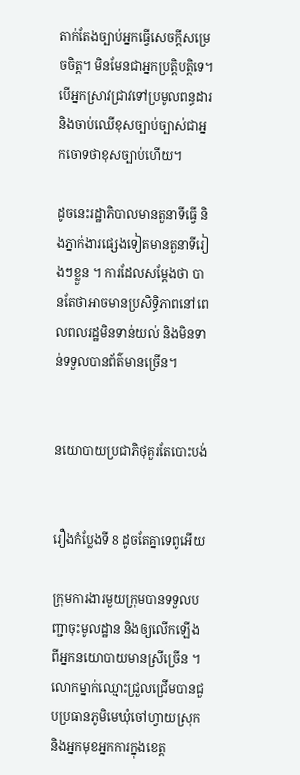តាក់តែងច្បាប់អ្នកធ្វើសេចក្តីសម្រេចចិត្ត។ មិនមែនជាអ្នកប្រត្តិបត្តិទេ។ បើអ្នកស្រាវជ្រាវទៅប្រមូលពន្ធដារនិងចាប់ឈើខុសច្បាប់ច្បាស់ជាអ្នកចោទថាខុសច្បាប់ហើយ។

ដូចនេះរដ្ឋាភិបាលមានតួនាទីធ្វើ និងភ្នាក់ងារផ្សេងទៀតមានតួនាទីរៀងៗខ្លួន ។ ការដែលសម្តែងថា បានតែថាអាចមានប្រសិទ្ធិភាពនៅពេលពលរដ្ឋមិនទាន់យល់ និងមិនទាន់ទទួលបានព័ត៌មានច្រើន។


នយោបាយប្រជាភិថុគួរតែបោះបង់


រឿងកំប្លែងទី 8 ដូចតែគ្នាទេពូអើយ

ក្រុមការងារមួយក្រុមបានទទួលបញ្ជាចុះមូលដ្ឋាន និងឲ្យលើកឡើងពីអ្នកនយោបាយមានស្រីច្រើន ។ លោកម្នាក់ឈ្មោះជ្រួលជ្រើមបានជួបប្រធានភូមិមេឃុំចៅហ្វាយស្រុក និងអ្នកមុខអ្នកការក្នុងខេត្ត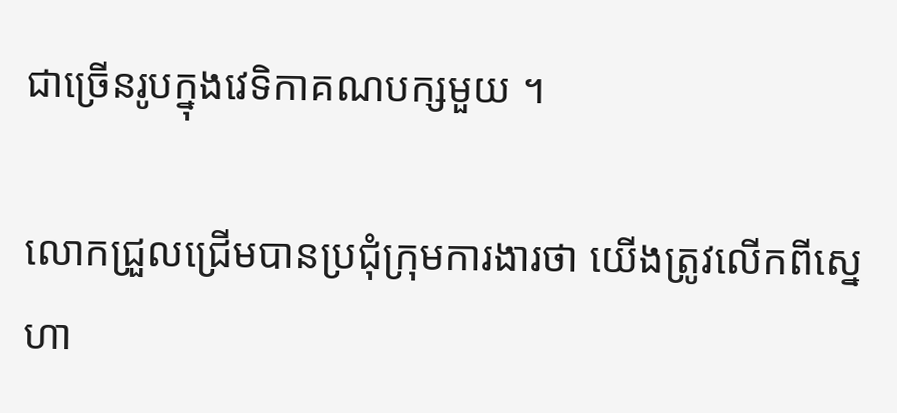ជាច្រើនរូបក្នុងវេទិកាគណបក្សមួយ ។

លោកជ្រួលជ្រើមបានប្រជុំក្រុមការងារថា យើងត្រូវលើកពីស្នេហា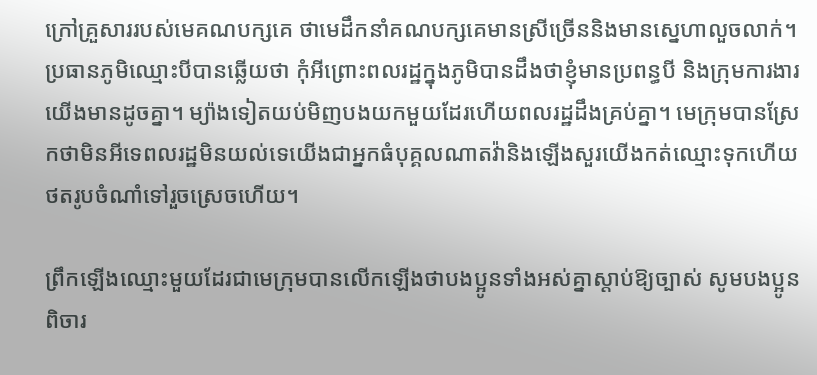ក្រៅគ្រួសាររបស់មេគណបក្សគេ ថាមេដឹកនាំគណបក្សគេមានស្រីច្រើននិងមានស្នេហាលួចលាក់។ ប្រធានភូមិឈ្មោះបីបានឆ្លើយថា កុំអីព្រោះពលរដ្ឋក្នុងភូមិបានដឹងថាខ្ញុំមានប្រពន្ធបី និងក្រុមការងារយើងមានដូចគ្នា។ ម្យ៉ាងទៀតយប់មិញបងយកមួយដែរហើយពលរដ្ឋដឹងគ្រប់គ្នា។ មេក្រុមបានស្រែកថាមិនអីទេពលរដ្ឋមិនយល់ទេយើងជាអ្នកធំបុគ្គលណាតវ៉ានិងឡើងសួរយើងកត់ឈ្មោះទុកហើយថតរូបចំណាំទៅរួចស្រេចហើយ។

ព្រឹកឡើងឈ្មោះមួយដែរជាមេក្រុមបានលើកឡើងថាបងប្អូនទាំងអស់គ្នាស្តាប់ឱ្យច្បាស់ សូមបងប្អូនពិចារ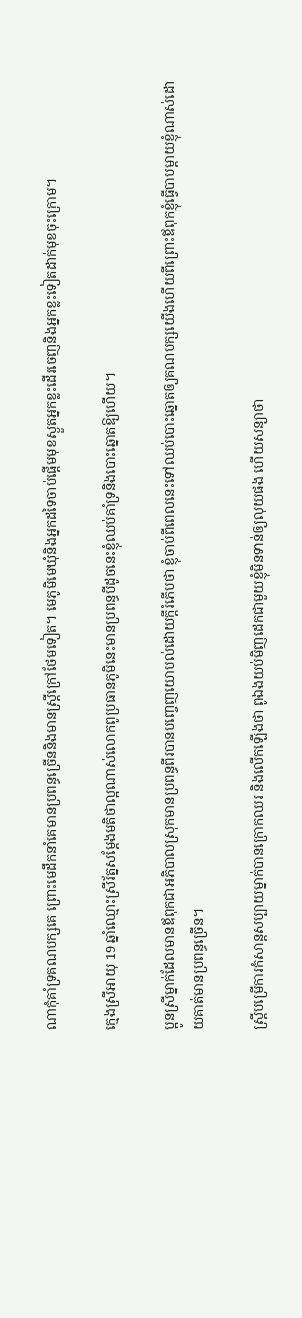ណាកុំគាំទ្រគណបក្សគេ ព្រោះមេដឹកនាំគេមានប្រពន្ធច្រើននិងមានស្រ្តីក្រៅថែមទៀត។ មេភូមិមេឃុំនិងអ្នកដទៃចាប់ផ្តើមមុខស្ងួតអ្នកខ្លះដើរចេញនិងអ្នកខ្លះទៀតដាក់មុខចុះក្រោម។

ក្មេងស្រីអាយុ 19 ឆ្នាំឈ្មោះស្រីរ័ត្នសម្តែងមតិថាល្អណាស់លោកពូប្រធានភូមិនេះមានប្រពន្ធបីដូចនេះខ្ញុំឈប់គាំទ្រនិងបោះឆ្នោតឱ្យហើយ។

ប្អូនស្រីម្នាក់ដែលមានឪពុកជាអភិបាលស្រុកមានប្រពន្ធពីរបានបញ្ចេញយោបល់ដោយក្តីរំភើបថា ខ្ញុំចាប់ពីពេលនេះទៅឈប់បោះឆ្នោតឲ្យគណបក្សយើងហើយពីព្រោះឪពុកខ្ញុំធ្វើបាបម្តាយខ្ញុំណាស់ដោយគាត់មានប្រពន្ធច្រើន។

ស្រ្តីបម្រើការកំសាន្តសប្បាយម្នាក់បានក្រោកឈរ និងលើកឡើងថា ពូឯងយប់មិញដេកជាមួយខ្ញុំមិនទាន់ឲ្យលុយផង ហើយសន្យាថា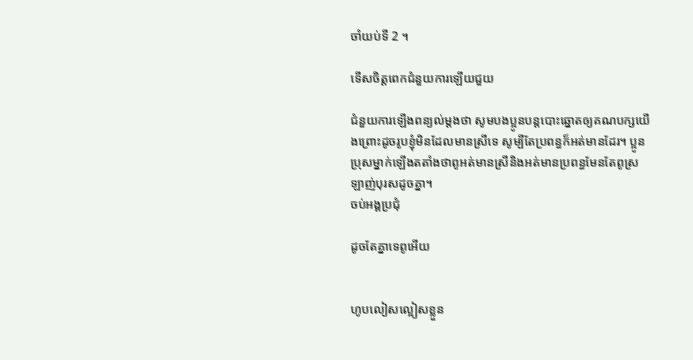ចាំយប់ទី 2 ។

ទើសចិត្តពេកជំនួយការឡើយជួយ

ជំនួយការឡើងពន្យល់ម្តងថា សូមបងប្អូនបន្តបោះឆ្នោតឲ្យគណបក្សយើងព្រោះដូចរូបខ្ញុំមិនដែលមានស្រីទេ សូម្បីតែប្រពន្ធក៏អត់មានដែរ។ ប្អូនប្រុសម្នាក់ឡើងតតាំងថាពូអត់មានស្រីនិងអត់មានប្រពន្ធមែនតែពូស្រឡាញ់បុរសដូចគ្នា។
ចប់អង្គប្រជុំ

ដូចតែគ្នាទេពូអើយ


ហូបលៀសល្អៀសខ្លួន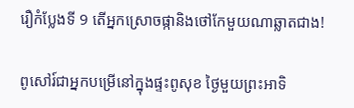រឿកំប្លែងទី 9 តើអ្នកស្រោចផ្កានិងថៅកែមួយណាឆ្លាតជាង!

ពូសៅរ៍ជាអ្នកបម្រើនៅក្នុងផ្ទះពូសុខ ថ្ងៃមួយព្រះអាទិ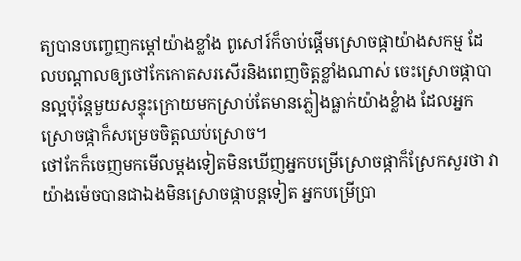ត្យបានបញ្ចេញកម្ដៅយ៉ាងខ្លាំង ពូសៅរ៍ក៏ចាប់ផ្តើមស្រោចផ្កាយ៉ាងសកម្ម ដែលបណ្តាលឲ្យថៅកែកោតសរសើរនិងពេញចិត្តខ្លាំងណាស់ ចេះស្រោចផ្កាបានល្អប៉ុន្តែមួយសន្ទុះក្រោយមកស្រាប់តែមានភ្លៀងធ្លាក់យ៉ាងខ្លំាង ដែលអ្នកស្រោចផ្កាក៏សម្រេចចិត្តឈប់ស្រោច។
ថៅកែក៏ចេញមកមើលម្តងទៀតមិនឃើញអ្នកបម្រើស្រោចផ្កាក៏ស្រែកសួរថា វាយ៉ាងម៉េចបានជាឯងមិនស្រោចផ្កាបន្តទៀត អ្នកបម្រើប្រា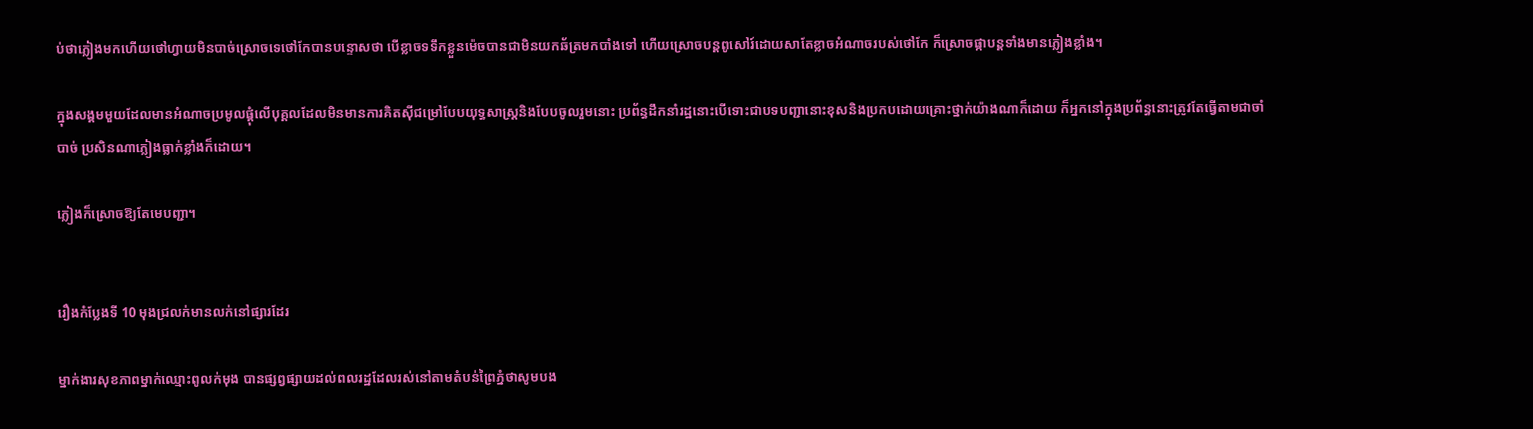ប់ថាភ្លៀងមកហើយថៅហ្វាយមិនបាច់ស្រោចទេថៅកែបានបន្ទោសថា បើខ្លាចទទឹកខ្លួនម៉េចបានជាមិនយកឆ័ត្រមកបាំងទៅ ហើយស្រោចបន្តពូសៅរ៍ដោយសាតែខ្លាចអំណាចរបស់ថៅកែ ក៏ស្រោចផ្កាបន្តទាំងមានភ្លៀងខ្លាំង។

ក្នុងសង្គមមួយដែលមានអំណាចប្រមូលផ្តុំលើបុគ្គលដែលមិនមានការគិតសុីជម្រៅបែបយុទ្ធសាស្ត្រនិងបែបចូលរួមនោះ ប្រព័ន្ធដឹកនាំរដ្ឋនោះបើទោះជាបទបញ្ជានោះខុសនិងប្រកបដោយគ្រោះថ្នាក់យ៉ាងណាក៏ដោយ ក៏អ្នកនៅក្នុងប្រព័ន្ធនោះត្រូវតែធ្វើតាមជាចាំបាច់ ប្រសិនណាភ្លៀងធ្លាក់ខ្លាំងក៏ដោយ។

ភ្លៀងក៏ស្រោចឱ្យតែមេបញ្ជា។


រឿងកំប្លែងទី 10 មុងជ្រលក់មានលក់នៅផ្សារដែរ

ម្នាក់ងារសុខភាពម្នាក់ឈ្មោះពូលក់មុង បានផ្សព្វផ្សាយដល់ពលរដ្ឋដែលរស់នៅតាមតំបន់ព្រៃភ្នំថាសូមបង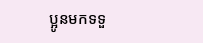ប្អូនមកទទួ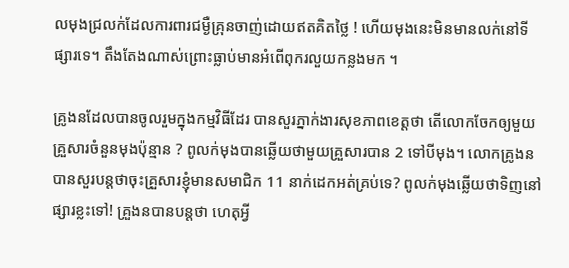លមុងជ្រលក់ដែលការពារជម្ងឺគ្រុនចាញ់ដោយឥតគិតថ្លៃ ! ហើយមុងនេះមិនមានលក់នៅទីផ្សារទេ។ តឹងតែងណាស់ព្រោះធ្លាប់មានអំពើពុករលួយកន្លងមក ។

គ្រូងនដែលបានចូលរួមក្នុងកម្មវិធីដែរ បានសួរភ្នាក់ងារសុខភាពខេត្តថា តើលោកចែកឲ្យមួយគ្រួសារចំនួនមុងប៉ុន្មាន ? ពូលក់មុងបានឆ្លើយថាមួយគ្រួសារបាន 2 ទៅបីមុង។ លោកគ្រូងនបានសួរបន្តថាចុះគ្រួសារខ្ញុំមានសមាជិក 11 នាក់ដេកអត់គ្រប់ទេ? ពូលក់មុងឆ្លើយថាទិញនៅផ្សារខ្លះទៅ! គ្រួងនបានបន្តថា ហេតុអ្វី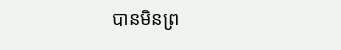បានមិនព្រ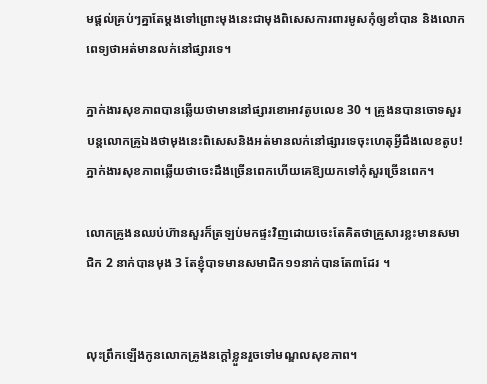មផ្តល់គ្រប់ៗគ្នាតែម្តងទៅព្រោះមុងនេះជាមុងពិសេសការពារមូសកុំឲ្យខាំបាន និងលោកពេទ្យថាអត់មានលក់នៅផ្សារទេ។

ភ្នាក់ងារសុខភាពបានឆ្លើយថាមាននៅផ្សារខោអាវតូបលេខ 30 ។ គ្រូងនបានចោទសួរបន្តលោកគ្រូឯងថាមុងនេះពិសេសនិងអត់មានលក់នៅផ្សារទេចុះហេតុអ្វីដឹងលេខតូប! ភ្នាក់ងារសុខភាពឆ្លើយថាចេះដឹងច្រើនពេកហើយគេឱ្យយកទៅកុំសួរច្រើនពេក។

លោកគ្រូងនឈប់ហ៊ានសួរក៏ត្រឡប់មកផ្ទះវិញដោយចេះតែគិតថាគ្រួសារខ្លះមានសមាជិក 2 នាក់បានមុង 3 តែខ្ញុំបាទមានសមាជិក១១នាក់បានតែ៣ដែរ ។


លុះព្រឹកឡើងកូនលោកគ្រូងនក្តៅខ្លួនរួចទៅមណ្ឌលសុខភាព។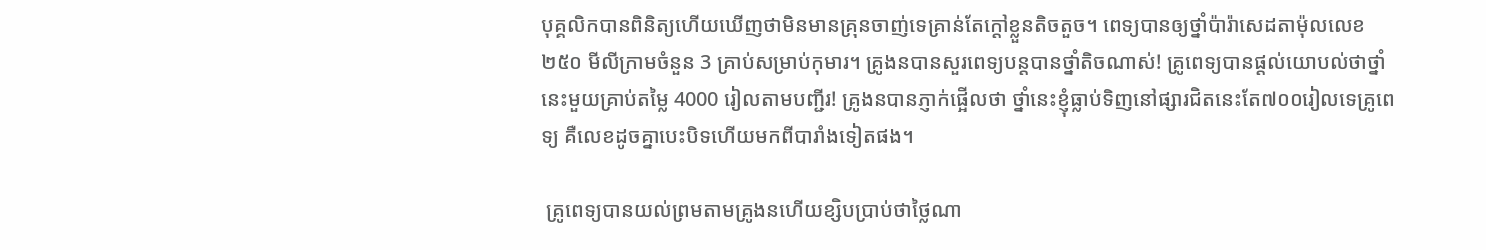បុគ្គលិកបានពិនិត្យហើយឃើញថាមិនមានគ្រុនចាញ់ទេគ្រាន់តែក្តៅខ្លួនតិចតួច។ ពេទ្យបានឲ្យថ្នាំប៉ារ៉ាសេដតាម៉ុលលេខ២៥០ មីលីក្រាមចំនួន 3 គ្រាប់សម្រាប់កុមារ។ គ្រូងនបានសួរពេទ្យបន្តបានថ្នាំតិចណាស់! គ្រូពេទ្យបានផ្តល់យោបល់ថាថ្នាំនេះមួយគ្រាប់តម្លៃ 4000 រៀលតាមបញ្ជីរ! គ្រូងនបានភ្ញាក់ផ្អើលថា ថ្នាំនេះខ្ញុំធ្លាប់ទិញនៅផ្សារជិតនេះតែ៧០០រៀលទេគ្រូពេទ្យ គឺលេខដូចគ្នាបេះបិទហើយមកពីបារាំងទៀតផង។

 គ្រូពេទ្យបានយល់ព្រមតាមគ្រូងនហើយខ្សិបប្រាប់ថាថ្លៃណា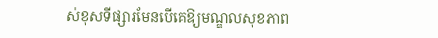ស់ខុសទីផ្សារមែនបើគេឱ្យមណ្ឌលសុខភាព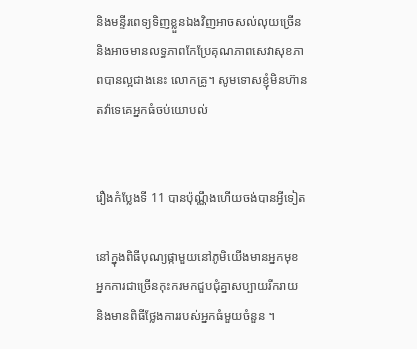និងមន្ទីរពេទ្យទិញខ្លួនឯងវិញអាចសល់លុយច្រើន និងអាចមានលទ្ធភាពកែប្រែគុណភាពសេវាសុខភាពបានល្អជាងនេះ លោកគ្រូ។ សូមទោសខ្ញុំមិនហ៊ានតវ៉ាទេគេអ្នកធំចប់យោបល់


រឿងកំប្លែងទី 11 បានប៉ុណ្ណឹងហើយចង់បានអ្វីទៀត

នៅក្នុងពិធីបុណ្យផ្កាមួយនៅភូមិយើងមានអ្នកមុខ អ្នកការជាច្រើនកុះករមកជួបជុំគ្នាសប្បាយរីករាយ និងមានពិធីថ្លែងការរបស់អ្នកធំមួយចំនួន ។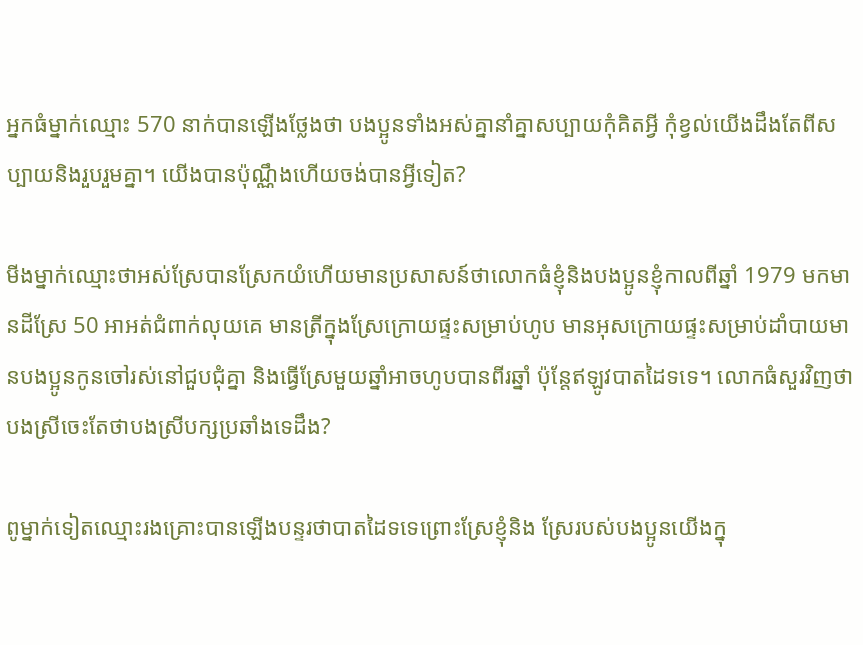អ្នកធំម្នាក់ឈ្មោះ 570 នាក់បានឡើងថ្លែងថា បងប្អូនទាំងអស់គ្នានាំគ្នាសប្បាយកុំគិតអ្វី កុំខ្វល់យើងដឹងតែពីសប្បាយនិងរួបរួមគ្នា។ យើងបានប៉ុណ្ណឹងហើយចង់បានអ្វីទៀត?

មីងម្នាក់ឈ្មោះថាអស់ស្រែបានស្រែកយំហើយមានប្រសាសន៍ថាលោកធំខ្ញុំនិងបងប្អូនខ្ញុំកាលពីឆ្នាំ 1979 មកមានដីស្រែ 50 អាអត់ជំពាក់លុយគេ មានត្រីក្នុងស្រែក្រោយផ្ទះសម្រាប់ហូប មានអុសក្រោយផ្ទះសម្រាប់ដាំបាយមានបងប្អូនកូនចៅរស់នៅជួបជុំគ្នា និងធ្វើស្រែមួយឆ្នាំអាចហូបបានពីរឆ្នាំ ប៉ុន្តែឥឡូវបាតដៃទទេ។ លោកធំសួរវិញថាបងស្រីចេះតែថាបងស្រីបក្សប្រឆាំងទេដឹង?

ពូម្នាក់ទៀតឈ្មោះរងគ្រោះបានឡើងបន្ទរថាបាតដៃទទេព្រោះស្រែខ្ញុំនិង ស្រែរបស់បងប្អូនយើងក្នុ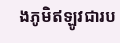ងភូមិឥឡូវជារប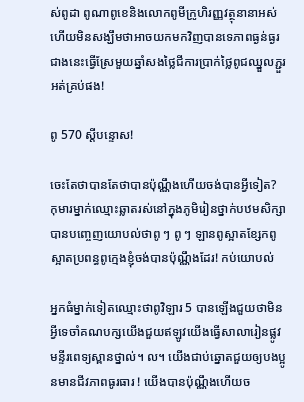ស់ពូដា ពូណាពូខេនិងលោកពូមីក្រូហិរញ្ញវត្ថុនានាអស់ហើយមិនសង្ឃឹមថាអាចយកមកវិញបានទេភាពធ្ងន់ធ្ងរជាងនេះធ្វើស្រែមួយឆ្នាំសងថ្លៃជីការប្រាក់ថ្លៃពូជឈ្នួលភ្ជួរអត់គ្រប់ផង!

ពូ 570 ស្តីបន្ទោស!

ចេះតែថាបានតែថាបានប៉ុណ្ណឹងហើយចង់បានអ្វីទៀត? កុមារម្នាក់ឈ្មោះឆ្លាតរស់នៅក្នុងភូមិរៀនថ្នាក់បឋមសិក្សា បានបញ្ចេញយោបល់ថាពូ ៗ ពូ ៗ ឡានពូស្អាតខ្សែកពូស្អាតប្រពន្ធពូក្មេងខ្ញុំចង់បានប៉ុណ្ណឹងដែរ! កប់យោបល់

អ្នកធំម្នាក់ទៀតឈ្មោះថាពូវិឡារ 5 បានឡើងជួយថាមិនអ្វីទេចាំគណបក្សយើងជួយឥឡូវយើងធ្វើសាលារៀនផ្លូវមន្ទីរពេទ្យស្ពានថ្នាល់។ ល។ យើងជាប់ឆ្នោតជួយឲ្យបងប្អូនមានជីវភាពធូរធារ ! យើងបានប៉ុណ្ណឹងហើយច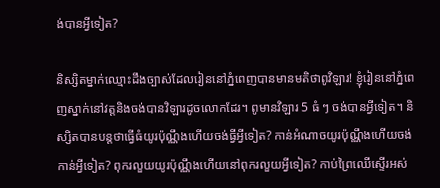ង់បានអ្វីទៀត?

និស្សិតម្នាក់ឈ្មោះដឹងច្បាស់ដែលរៀននៅភ្នំពេញបានមានមតិថាពូវិឡារ! ខ្ញុំរៀននៅភ្នំពេញស្នាក់នៅវត្តនិងចង់បានវិឡារដូចលោកដែរ។ ពូមានវិឡារ 5 ធំ ៗ ចង់បានអ្វីទៀត។ និស្សិតបានបន្តថាធ្វើធំយូរប៉ុណ្ណឹងហើយចង់ធ្វីអ្វីទៀត? កាន់អំណាចយូរប៉ុណ្ណឹងហើយចង់កាន់អ្វីទៀត? ពុករលួយយូរប៉ុណ្ណឹងហើយនៅពុករលួយអ្វីទៀត? កាប់ព្រៃឈើស្ទើរអស់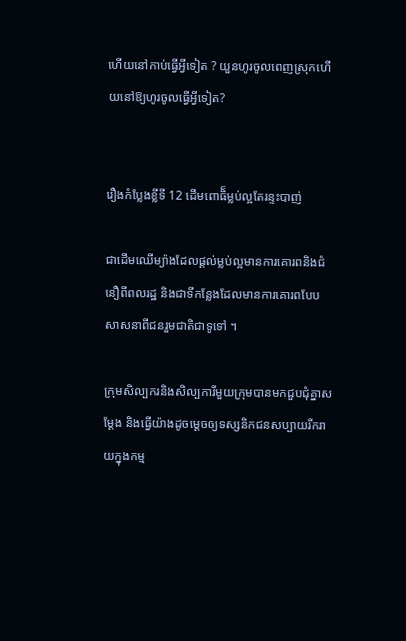ហើយនៅកាប់ធ្វើអ្វីទៀត ? យួនហូរចូលពេញស្រុកហើយនៅឱ្យហូរចូលធ្វើអ្វីទៀត?


រឿងកំប្លែងខ្លីទី 12 ដើមពោធិ៏ម្លប់ល្អតែរន្ទះបាញ់

ជាដើមឈើម្យ៉ាងដែលផ្តល់ម្លប់ល្អមានការគោរពនិងជំនឿពីពលរដ្ឋ និងជាទីកន្លែងដែលមានការគោរពបែបសាសនាពីជនរួមជាតិជាទូទៅ ។

ក្រុមសិល្បករនិងសិល្បការីមួយក្រុមបានមកជួបជុំគ្នាសម្ដែង និងធ្វើយ៉ាងដូចម្តេចឲ្យទស្សនិកជនសប្បាយរីករាយក្នុងកម្ម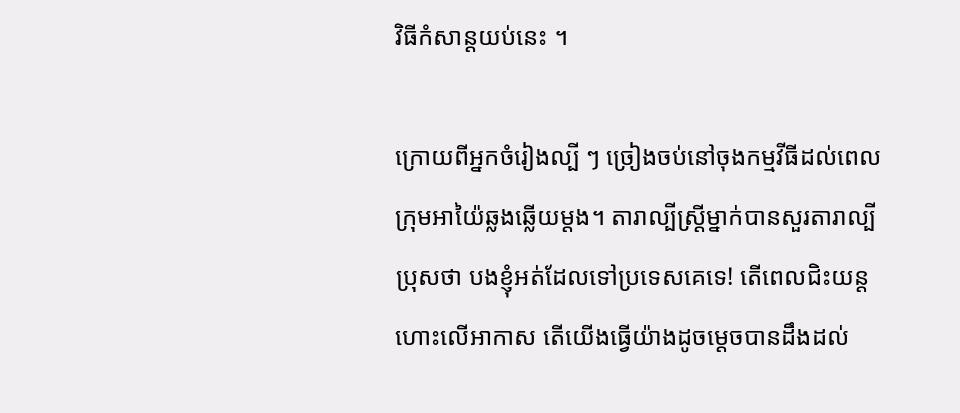វិធីកំសាន្តយប់នេះ ។

ក្រោយពីអ្នកចំរៀងល្បី ៗ ច្រៀងចប់នៅចុងកម្មវីធីដល់ពេលក្រុមអាយ៉ៃឆ្លងឆ្លើយម្តង។ តារាល្បីស្រី្តម្នាក់បានសួរតារាល្បីប្រុសថា បងខ្ញុំអត់ដែលទៅប្រទេសគេទេ! តើពេលជិះយន្តហោះលើអាកាស តើយើងធ្វើយ៉ាងដូចម្តេចបានដឹងដល់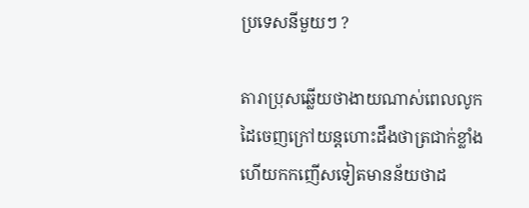ប្រទេសនីមួយៗ ?

តារាប្រុសឆ្លើយថាងាយណាស់ពេលលូកដៃចេញក្រៅយន្តហោះដឹងថាត្រជាក់ខ្លាំងហើយកកញើសទៀតមានន័យថាដ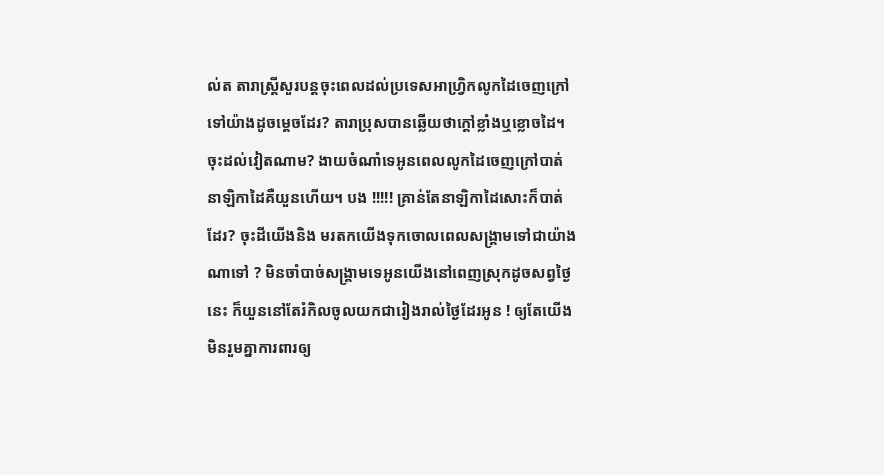ល់ត តារាស្រី្តសួរបន្តចុះពេលដល់ប្រទេសអាហ្វ្រិកលូកដៃចេញក្រៅទៅយ៉ាងដូចម្តេចដែរ? តារាប្រុសបានឆ្លើយថាក្តៅខ្លាំងឬខ្លោចដៃ។ ចុះដល់វៀតណាម? ងាយចំណាំទេអូនពេលលូកដៃចេញក្រៅបាត់នាឡិកាដៃគឺយួនហើយ។ បង !!!!! គ្រាន់តែនាឡិកាដៃសោះក៏បាត់ដែរ? ចុះដីយើងនិង មរតកយើងទុកចោលពេលសង្គ្រាមទៅជាយ៉ាងណាទៅ ? មិនចាំបាច់សង្គ្រាមទេអូនយើងនៅពេញស្រុកដូចសព្វថ្ងៃនេះ ក៏យួននៅតែរំកិលចូលយកជារៀងរាល់ថ្ងៃដែរអូន ! ឲ្យតែយើងមិនរួមគ្នាការពារឲ្យ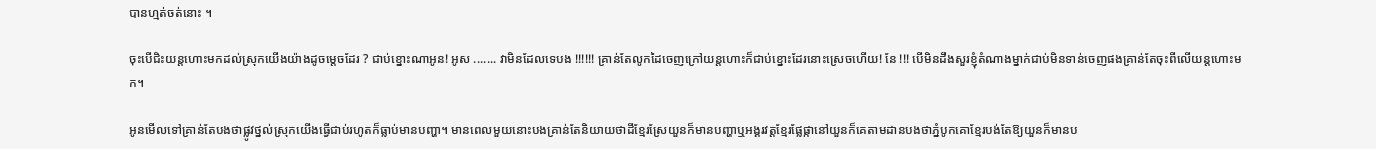បានហ្មត់ចត់នោះ ។

ចុះបើជិះយន្តហោះមកដល់ស្រុកយើងយ៉ាងដូចម្តេចដែរ ? ជាប់ខ្នោះណាអូន! អូស ....... វាមិនដែលទេបង !!!!!! គ្រាន់តែលូកដៃចេញក្រៅយន្តហោះក៏ជាប់ខ្នោះដែរនោះស្រេចហើយ! នែ !!! បើមិនដឹងសួរខ្ញុំតំណាងម្នាក់ជាប់មិនទាន់ចេញផងគ្រាន់តែចុះពីលើយន្តហោះមក។

អូនមើលទៅគ្រាន់តែបងថាផ្លូវថ្នល់ស្រុកយើងធ្វើជាប់រហូតក៏ធ្លាប់មានបញ្ហា។ មានពេលមួយនោះបងគ្រាន់តែនិយាយថាដីខ្មែរស្រែយួនក៏មានបញ្ហាឬអង្គរវត្តខ្មែរផ្លែផ្កានៅយួនក៏គេតាមដានបងថាភ្នំបូកគោខ្មែរបង់តែឱ្យយួនក៏មានប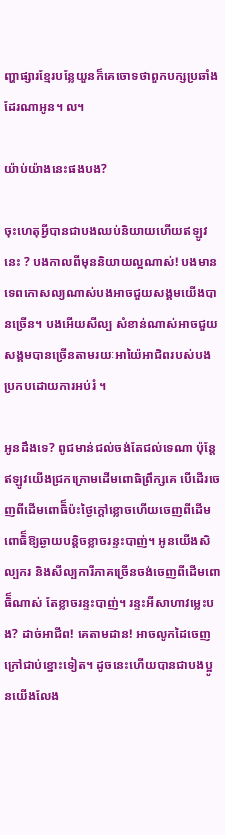ញ្ហាផ្សារខ្មែរបន្លែយួនក៏គេចោទថាពួកបក្សប្រឆាំងដែរណាអូន។ ល។

យ៉ាប់យ៉ាងនេះផងបង?

ចុះហេតុអ្វីបានជាបងឈប់និយាយហើយឥឡូវនេះ ? បងកាលពីមុននិយាយល្អណាស់! បងមានទេពកោសល្យណាស់បងអាចជួយសង្គមយើងបានច្រើន។ បងអើយសីល្ប សំខាន់ណាស់អាចជួយសង្គមបានច្រើនតាមរយៈអាយ៉ៃអាជិពរបស់បងប្រកបដោយការអប់រំ ។

អូនដឹងទេ? ពូជមាន់ជល់ចង់តែជល់ទេណា ប៉ុន្តែឥឡូវយើងជ្រកក្រោមដើមពោធិព្រឹក្សគេ បើដើរចេញពីដើមពោធិ៏ប៉ះថ្ងៃក្តៅខ្លោចហើយចេញពីដើមពោធិ៏ឱ្យឆ្ងាយបន្តិចខ្លាចរន្ទះបាញ់។ អូនយើងសិល្បករ និងសីល្បការីភាគច្រើនចង់ចេញពីដើមពោធិ៏ណាស់ តែខ្លាចរន្ទះបាញ់។ រន្ទះអីសាហាវម្លេះបង? ដាច់អាជីព! គេតាមដាន! អាចលូកដៃចេញក្រៅជាប់ខ្នោះទៀត។ ដូចនេះហើយបានជាបងប្អូនយើងលែង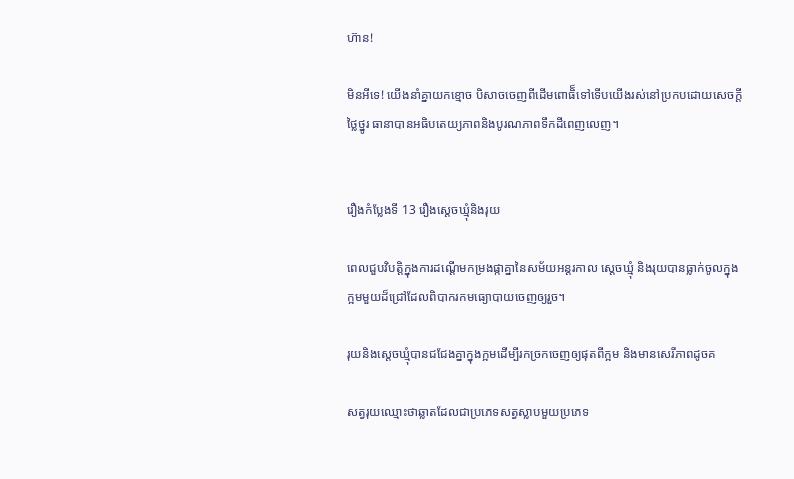ហ៊ាន!

មិនអីទេ! យើងនាំគ្នាយកខ្មោច បិសាចចេញពីដើមពោធិ៏ទៅទើបយើងរស់នៅប្រកបដោយសេចក្តីថ្លៃថ្នូរ ធានាបានអធិបតេយ្យភាពនិងបូរណភាពទឹកដីពេញលេញ។


រឿងកំប្លែងទី 13 រឿងស្តេចឃ្មុំនិងរុយ

ពេលជួបវិបត្តិក្នុងការដណ្តើមកម្រងផ្កាគ្នានៃសម័យអន្តរកាល ស្តេចឃ្មុំ និងរុយបានធ្លាក់ចូលក្នុងក្អមមួយដ៏ជ្រៅដែលពិបាករកមធ្យោបាយចេញឲ្យរួច។

រុយនិងស្តេចឃ្មុំបានជជែងគ្នាក្នុងក្អមដើម្បីរកច្រកចេញឲ្យផុតពីក្អម និងមានសេរីភាពដូចគ

សត្វរុយឈ្មោះថាឆ្លាតដែលជាប្រភេទសត្វស្លាបមួយប្រភេទ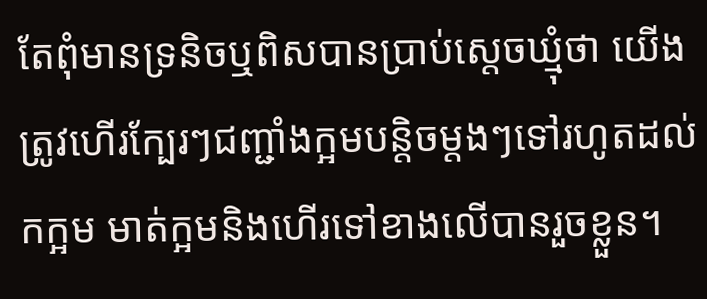តែពុំមានទ្រនិចឬពិសបានប្រាប់ស្តេចឃ្មុំថា យើងត្រូវហើរក្បែរៗជញ្ជាំងក្អមបន្តិចម្តងៗទៅរហូតដល់កក្អម មាត់ក្អមនិងហើរទៅខាងលើបានរួចខ្លួន។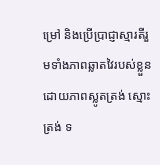ម្រៅ និងប្រើប្រាជ្ញាស្មារតីរួមទាំងភាពឆ្លាតវៃរបស់ខ្លួនដោយភាពស្លូតត្រង់ ស្មោះត្រង់ ទ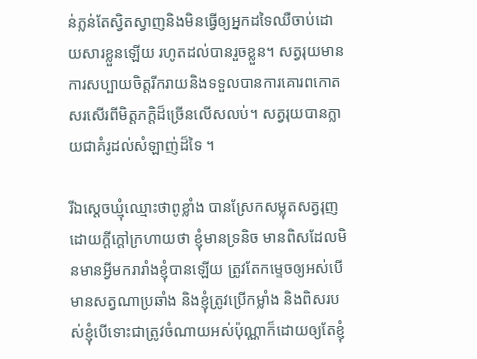ន់ភ្លន់តែស្វិតស្វាញនិងមិនធ្វើឲ្យអ្នកដទៃឈឺចាប់ដោយសារខ្លួនឡើយ រហូតដល់បានរួចខ្លួន។ សត្វរុយមានការសប្បាយចិត្តរីករាយនិងទទួលបានការគោរពកោតសរសើរពីមិត្តភក្តិដ៏ច្រើនលើសលប់។ សត្វរុយបានក្លាយជាគំរូដល់សំឡាញ់ដ៏ទៃ ។

រីឯស្តេចឃ្មុំឈ្មោះថាពូខ្លាំង បានស្រែកសម្លុតសត្វរុញដោយក្តីក្តៅក្រហាយថា ខ្ញុំមានទ្រនិច មានពិសដែលមិនមានអ្វីមករារាំងខ្ញុំបានឡើយ ត្រូវតែកម្ទេចឲ្យអស់បើមានសត្វណាប្រឆាំង និងខ្ញុំត្រូវប្រើកម្លាំង និងពិសរបស់ខ្ញុំបើទោះជាត្រូវចំណាយអស់ប៉ុណ្ណាក៏ដោយឲ្យតែខ្ញុំ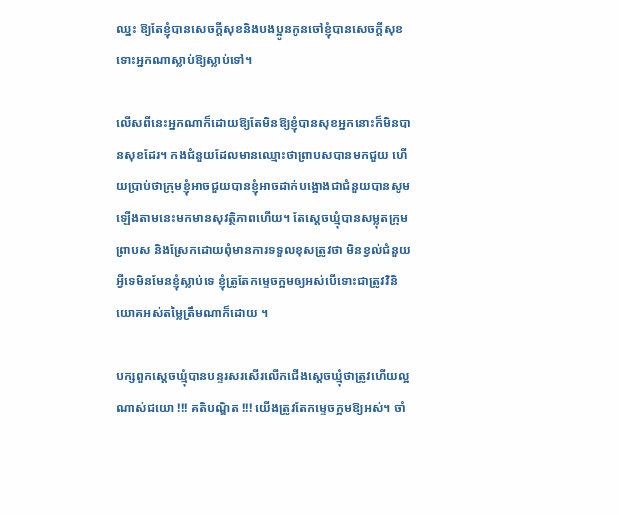ឈ្នះ ឱ្យតែខ្ញុំបានសេចក្តីសុខនិងបងប្អូនកូនចៅខ្ញុំបានសេចក្តីសុខទោះអ្នកណាស្លាប់ឱ្យស្លាប់ទៅ។

លើសពីនេះអ្នកណាក៏ដោយឱ្យតែមិនឱ្យខ្ញុំបានសុខអ្នកនោះក៏មិនបានសុខដែរ។ កងជំនួយដែលមានឈ្មោះថាព្រាបសបានមកជួយ ហើយប្រាប់ថាក្រុមខ្ញុំអាចជួយបានខ្ញុំអាចដាក់បង្អោងជាជំនួយបានសូមឡើងតាមនេះមកមានសុវត្ថិភាពហើយ។ តែស្តេចឃ្មុំបានសម្លុតក្រុមព្រាបស និងស្រែកដោយពុំមានការទទួលខុសត្រូវថា មិនខ្វល់ជំនួយអ្វីទេមិនមែនខ្ញុំស្លាប់ទេ ខ្ញុំត្រូតែកម្ទេចក្អមឲ្យអស់បើទោះជាត្រូវវិនិយោគអស់តម្លៃត្រឹមណាក៏ដោយ ។

បក្សពួកស្តេចឃ្មុំបានបន្ទរសរសើរលើកជើងស្តេចឃ្មុំថាត្រូវហើយល្អណាស់ជយោ !!! គតិបណ្ឌិត !!! យើងត្រូវតែកម្ទេចក្អមឱ្យអស់។ ចាំ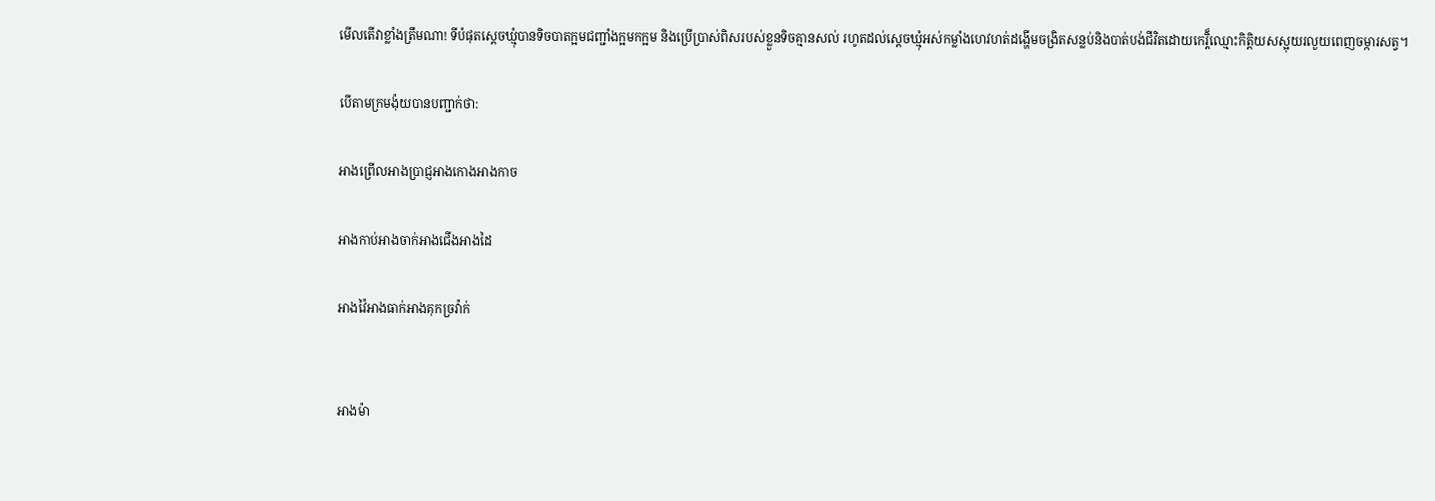មើលតើវាខ្លាំងត្រឹមណា! ទីបំផុតស្តេចឃ្មុំបានទិចបាតក្អមជញ្ជាំងក្អមកក្អម និងប្រើប្រាស់ពិសរបស់ខ្លួនទិចគ្មានសល់ រហូតដល់ស្តេចឃ្មុំអស់កម្លាំងហេវហត់ដង្ហើមចង្រិតសន្លប់និងបាត់បង់ជីវិតដោយកេរ្តិ៏ឈ្មោះកិតិ្តយសស្អុយរលួយពេញចម្ការសត្វ។

បើតាមក្រមង៉ុយបានបញ្ជាក់ថា:

អាងព្រើលអាងប្រាជ្ញអាងកោងអាងកាច

អាងកាប់អាងចាក់អាងជើងអាងដៃ

អាងវ៉ៃអាងធាក់អាងគុកច្រវ៉ាក់


អាងម៉ា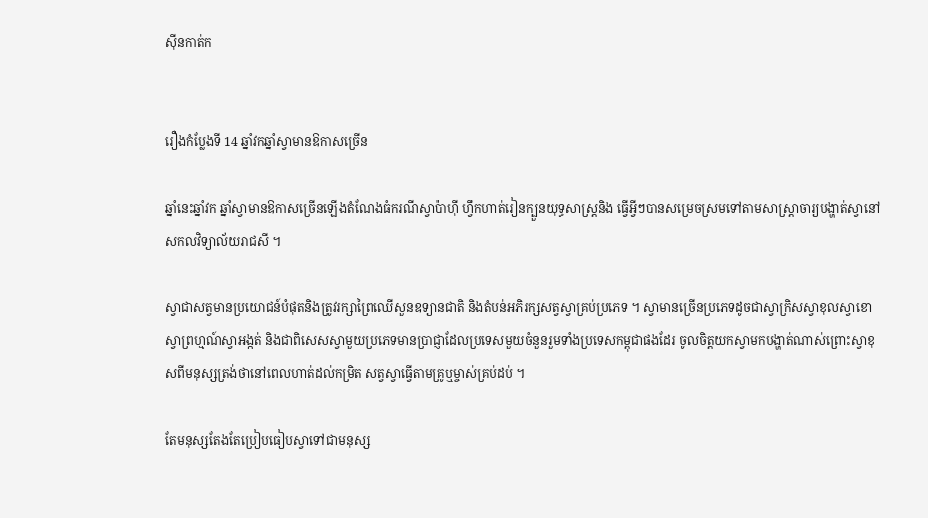សុីនកាត់ក


រឿងកំប្លែងទី 14 ឆ្នាំវកឆ្នាំស្វាមានឱកាសច្រើន

ឆ្នាំនេះឆ្នាំវក ឆ្នាំស្វាមានឱកាសច្រើនឡើងតំណែងធំករណីស្វាប៉ាហ៊ី ហ្វឹកហាត់រៀនក្បួនយុទ្ធសាស្រ្តនិង ធ្វើអ្វីៗបានសម្រេចស្រមទៅតាមសាស្រ្តាចារ្យបង្ហាត់ស្វានៅសកលវិទ្យាល័យរាជសី ។

ស្វាជាសត្វមានប្រយោជន៍បំផុតនិងត្រូវរក្សាព្រៃឈើសួនឧទ្យានជាតិ និងតំបន់អភិរក្សសត្វស្វាគ្រប់ប្រភេទ ។ ស្វាមានច្រើនប្រភេទដូចជាស្វាក្រិសស្វាខុលស្វាខោស្វាព្រហ្មណ៍ស្វាអង្កត់ និងជាពិសេសស្វាមួយប្រភេទមានប្រាជ្ញាដែលប្រទេសមួយចំនួនរួមទាំងប្រទេសកម្ពុជាផងដែរ ចូលចិត្តយកស្វាមកបង្ហាត់ណាស់ព្រោះស្វាខុសពីមនុស្សត្រង់ថានៅពេលហាត់ដល់កម្រិត សត្វស្វាធ្វើតាមគ្រូឬម្ចាស់គ្រប់ដប់ ។

តែមនុស្សតែងតែប្រៀបធៀបស្វាទៅជាមនុស្ស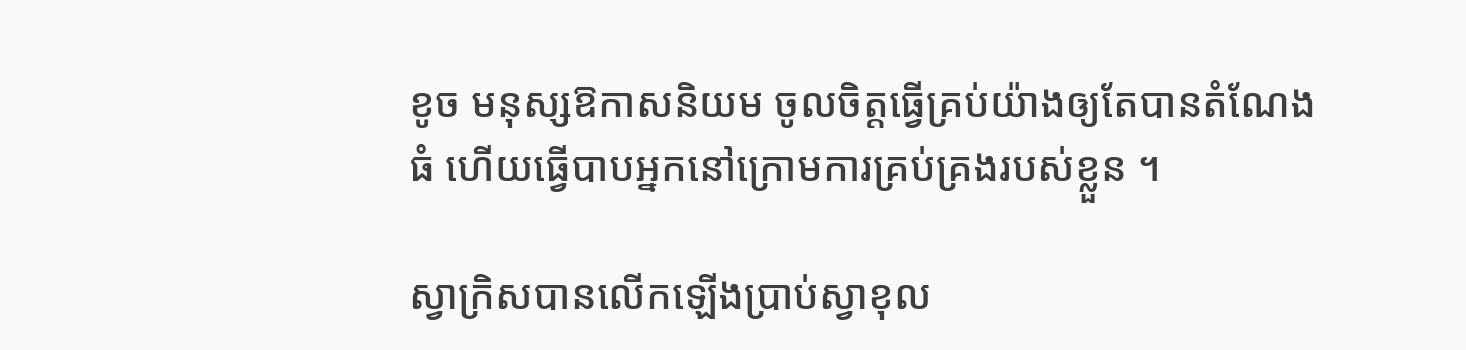ខូច មនុស្សឱកាសនិយម ចូលចិត្តធ្វើគ្រប់យ៉ាងឲ្យតែបានតំណែងធំ ហើយធ្វើបាបអ្នកនៅក្រោមការគ្រប់គ្រងរបស់ខ្លួន ។

ស្វាក្រិសបានលើកឡើងប្រាប់ស្វាខុល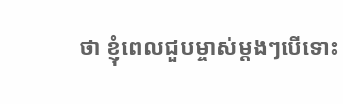ថា ខ្ញុំពេលជួបម្ចាស់ម្តងៗបើទោះ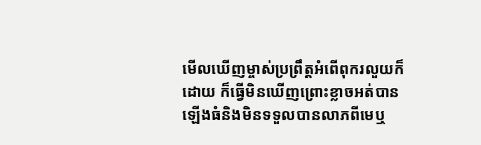មើលឃើញម្ចាស់ប្រព្រឹត្តអំពើពុករលួយក៏ដោយ ក៏ធ្វើមិនឃើញព្រោះខ្លាចអត់បានឡើងធំនិងមិនទទួលបានលាភពីមេឬ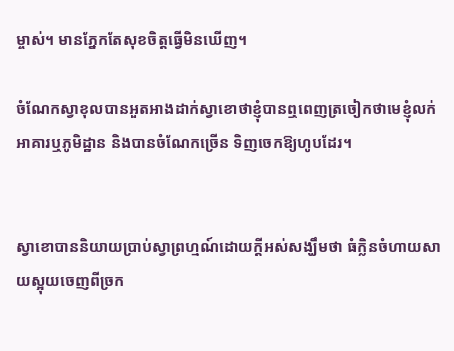ម្ចាស់។ មានភ្នែកតែសុខចិត្តធ្វើមិនឃើញ។

ចំណែកស្វាខុលបានអួតអាងដាក់ស្វាខោថាខ្ញុំបានឮពេញត្រចៀកថាមេខ្ញុំលក់អាគារឬភូមិដ្ឋាន និងបានចំណែកច្រើន ទិញចេកឱ្យហូបដែរ។


ស្វាខោបាននិយាយប្រាប់ស្វាព្រហ្មណ៍ដោយក្តីអស់សង្ឃឹមថា ធំក្លិនចំហាយសាយស្អុយចេញពីច្រក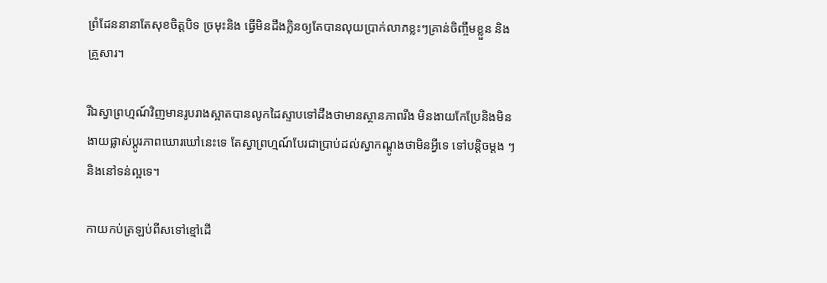ព្រំដែននានាតែសុខចិត្តបិទ ច្រមុះនិង ធ្វើមិនដឹងក្លិនឲ្យតែបានលុយប្រាក់លាភខ្លះៗគ្រាន់ចិញ្ចឹមខ្លួន និងគ្រួសារ។

រីឯស្វាព្រហ្មណ៍វិញមានរូបរាងស្អាតបានលូកដៃស្ទាបទៅដឹងថាមានស្ថានភាពរឹង មិនងាយកែប្រែនិងមិនងាយផ្លាស់ប្តូរភាពឃោរឃៅនេះទេ តែស្វាព្រហ្មណ៍បែរជាប្រាប់ដល់ស្វាកណ្តូងថាមិនអ្វីទេ ទៅបន្តិចម្តង ៗ និងនៅទន់ល្អទេ។

កាយកប់ត្រឡប់ពីសទៅខ្មៅដើ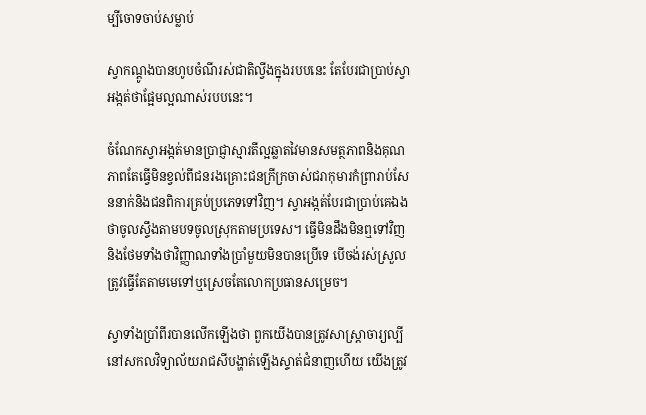ម្បីចោទចាប់សម្លាប់

ស្វាកណ្តូងបានហូបចំណីរស់ជាតិល្វីងក្នុងរបបនេះ តែបែរជាប្រាប់ស្វាអង្កត់ថាផ្អែមល្អណាស់របបនេះ។

ចំណែកស្វាអង្កត់មានប្រាជ្ញាស្មារតីល្អឆ្លាតវៃមានសមត្ថភាពនិងគុណភាពតែធ្វើមិនខ្វល់ពីជនរងគ្រោះជនក្រីក្រចាស់ជរាកុមារកំព្រារាប់សែននាក់និងជនពិការគ្រប់ប្រភេទទៅវិញ។ ស្វាអង្កត់បែរជាប្រាប់គេឯងថាចូលស្ទឹងតាមបទចូលស្រុកតាមប្រទេស។ ធ្វើមិនដឹងមិនឮទៅវិញ និងថែមទាំងថាវិញ្ញាណទាំងប្រាំមួយមិនបានប្រើទេ បើចង់រស់ស្រួលត្រូវធ្វើតែតាមមេទៅឬស្រេចតែលោកប្រធានសម្រេច។

ស្វាទាំងប្រាំពីរបានលើកឡើងថា ពួកយើងបានត្រូវសាស្រ្តាចារ្យល្បីនៅសកលវិទ្យាល័យរាជសីបង្ហាត់ឡើងស្ទាត់ជំនាញហើយ យើងត្រូវ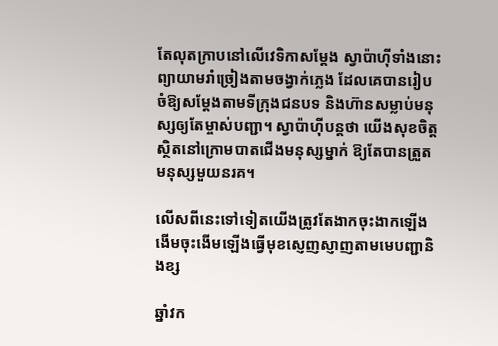តែលុតក្រាបនៅលើវេទិកាសម្តែង ស្វាប៉ាហ៊ីទាំងនោះព្យាយាមរាំច្រៀងតាមចង្វាក់ភ្លេង ដែលគេបានរៀបចំឱ្យសម្ដែងតាមទីក្រុងជនបទ និងហ៊ានសម្លាប់មនុស្សឲ្យតែម្ចាស់បញ្ជា។ ស្វាប៉ាហ៊ីបន្តថា យើងសុខចិត្តស្ថិតនៅក្រោមបាតជើងមនុស្សម្នាក់ ឱ្យតែបានត្រួតមនុស្សមួយនរគ។

លើសពីនេះទៅទៀតយើងត្រូវតែងាកចុះងាកឡើងងើមចុះងើមឡើងធ្វើមុខស្ញេញស្ញាញតាមមេបញ្ជានិងខ្ស

ឆ្នាំវក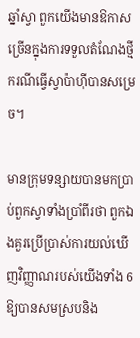ឆ្នាំស្វា ពួកយើងមានឱកាសច្រើនក្នុងការទទួលតំណែងថ្មី ករណីធ្វើស្វាប៉ាហ៊ីបានសម្រេច។

មានក្រុមទន្សាយបានមកប្រាប់ពួកស្វាទាំងប្រាំពីរថា ពួកឯងគួរប្រើប្រាស់ការយល់ឃើញវិញ្ញាណរបស់យើងទាំង 6 ឱ្យបានសមស្របនិង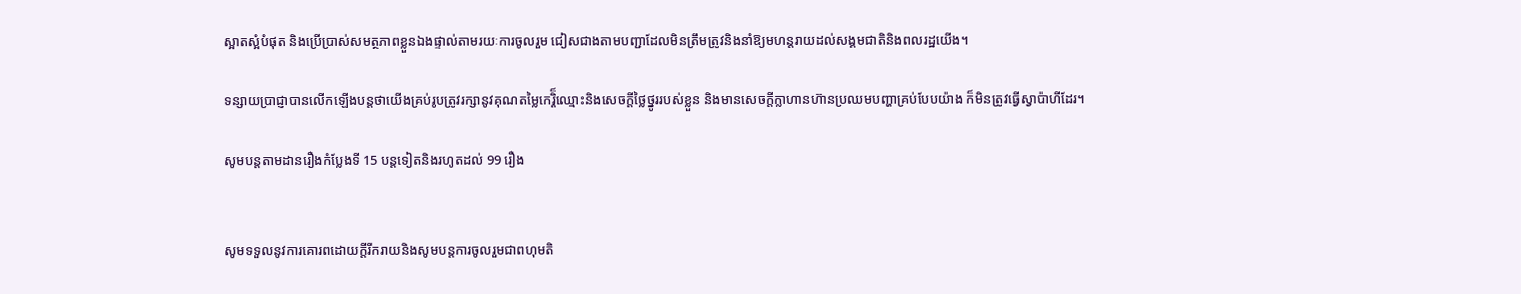ស្អាតស្អំបំផុត និងប្រើប្រាស់សមត្ថភាពខ្លួនឯងផ្ទាល់តាមរយៈការចូលរួម ជៀសជាងតាមបញ្ជាដែលមិនត្រឹមត្រូវនិងនាំឱ្យមហន្តរាយដល់សង្គមជាតិនិងពលរដ្ឋយើង។

ទន្សាយប្រាជ្ញាបានលើកឡើងបន្តថាយើងគ្រប់រូបត្រូវរក្សានូវគុណតម្លៃកេរ្តិ៏ឈ្មោះនិងសេចក្តីថ្លៃថ្នូររបស់ខ្លួន និងមានសេចក្តីក្លាហានហ៊ានប្រឈមបញ្ហាគ្រប់បែបយ៉ាង ក៏មិនត្រូវធ្វើស្វាប៉ាហីដែរ។

សូមបន្តតាមដានរឿងកំប្លែងទី 15 បន្តទៀតនិងរហូតដល់ 99 រឿង


សូមទទួលនូវការគោរពដោយក្តីរីករាយនិងសូមបន្តការចូលរួមជាពហុមតិ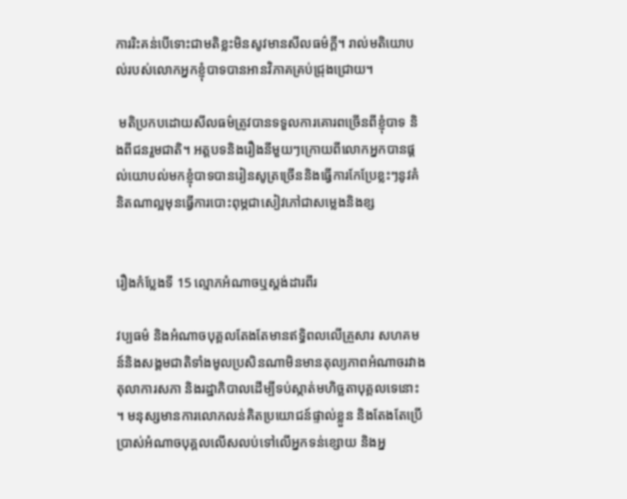ការរិះគន់បើទោះជាមតិខ្លះមិនសូវមានសីលធម៌ក្តី។ រាល់មតិយោបល់របស់លោកអ្នកខ្ញុំបាទបានអានវិភាគគ្រប់ជ្រុងជ្រោយ។

 មតិប្រកបដោយសីលធម៌ត្រូវបានទទួលការគោរពច្រើនពីខ្ញុំបាទ និងពីជនរួមជាតិ។ អត្តបទនិងរឿងនីមួយៗក្រោយពីលោកអ្នកបានផ្តល់យោបល់មកខ្ញុំបាទបានរៀនសូត្រច្រើននិងធ្វើការកែប្រែខ្លះៗនូវគំនិតណាល្អមុនធ្វើការបោះពុម្ភជាសៀវភៅជាសម្លេងនិងខ្ស


រឿងកំប្លែងទី 15 ល្មោភអំណាចឬស្តង់ដារពីរ

វប្បធម៌ និងអំណាចបុគ្គលតែងតែមានឥទ្ធិពលលើគ្រួសារ សហគមន៍និងសង្គមជាតិទាំងមូលប្រសិនណាមិនមានតុល្យភាពអំណាចរវាងតុលាការសភា និងរដ្ឋាភិបាលដើម្បីទប់ស្កាត់មហិច្ឆតាបុគ្គលទេនោះ ។ មនុស្សមានការលោភលន់គិតប្រយោជន៍ផ្ទាល់ខ្លួន និងតែងតែប្រើប្រាស់អំណាចបុគ្គលលើសលប់ទៅលើអ្នកទន់ខ្សោយ និងអ្ន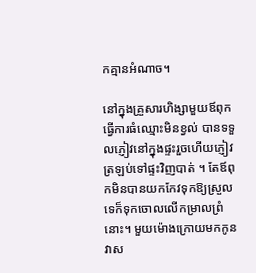កគ្មានអំណាច។

នៅក្នុងគ្រួសារហិង្សាមួយឪពុកធ្វើការធំឈ្មោះមិនខ្វល់ បានទទួលភ្ញៀវនៅក្នុងផ្ទះរួចហើយភ្ញៀវត្រឡប់ទៅផ្ទះវិញបាត់ ។ តែឪពុកមិនបានយកកែវទុកឱ្យស្រួលទេក៏ទុកចោលលើកម្រាលព្រំនោះ។ មួយម៉ោងក្រោយមកកូនវាស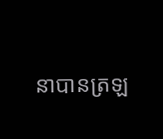នាបានត្រឡ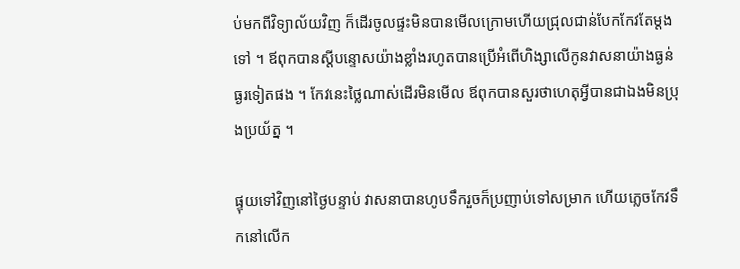ប់មកពីវិទ្យាល័យវិញ ក៏ដើរចូលផ្ទះមិនបានមើលក្រោមហើយជ្រុលជាន់បែកកែវតែម្តងទៅ ។ ឪពុកបានស្តីបន្ទោសយ៉ាងខ្លាំងរហូតបានប្រើអំពើហិង្សាលើកូនវាសនាយ៉ាងធ្ងន់ធ្ងរទៀតផង ។ កែវនេះថ្លៃណាស់ដើរមិនមើល ឪពុកបានសួរថាហេតុអ្វីបានជាឯងមិនប្រុងប្រយ័ត្ន ។

ផ្ទុយទៅវិញនៅថ្ងៃបន្ទាប់ វាសនាបានហូបទឹករួចក៏ប្រញាប់ទៅសម្រាក ហើយភ្លេចកែវទឹកនៅលើក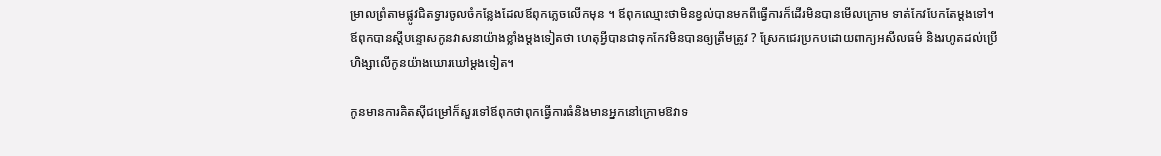ម្រាលព្រំតាមផ្លូវជិតទ្វារចូលចំកន្លែងដែលឪពុកភ្លេចលើកមុន ។ ឪពុកឈ្មោះថាមិនខ្វល់បានមកពីធ្វើការក៏ដើរមិនបានមើលក្រោម ទាត់កែវបែកតែម្តងទៅ។ ឪពុកបានស្តីបន្ទោសកូនវាសនាយ៉ាងខ្លាំងម្តងទៀតថា ហេតុអ្វីបានជាទុកកែវមិនបានឲ្យត្រឹមត្រូវ ? ស្រែកជេរប្រកបដោយពាក្យអសីលធម៌ និងរហូតដល់ប្រើហិង្សាលើកូនយ៉ាងឃោរឃៅម្ដងទៀត។

កូនមានការគិតសុីជម្រៅក៏សួរទៅឪពុកថាពុកធ្វើការធំនិងមានអ្នកនៅក្រោមឱវាទ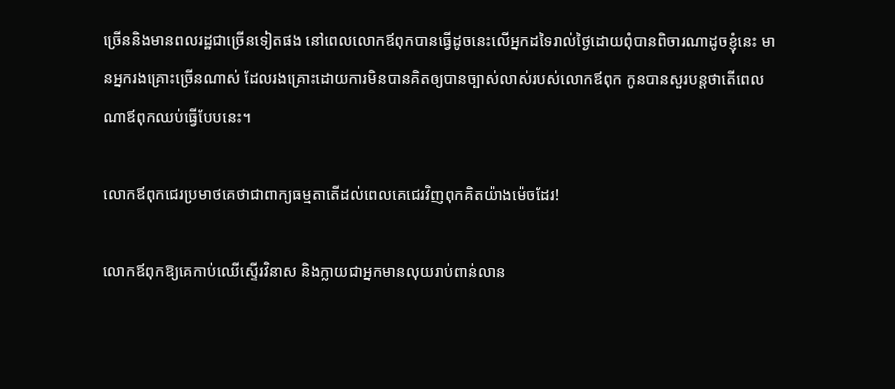ច្រើននិងមានពលរដ្ឋជាច្រើនទៀតផង នៅពេលលោកឪពុកបានធ្វើដូចនេះលើអ្នកដទៃរាល់ថ្ងៃដោយពុំបានពិចារណាដូចខ្ញុំនេះ មានអ្នករងគ្រោះច្រើនណាស់ ដែលរងគ្រោះដោយការមិនបានគិតឲ្យបានច្បាស់លាស់របស់លោកឪពុក កូនបានសួរបន្តថាតើពេលណាឪពុកឈប់ធ្វើបែបនេះ។

លោកឪពុកជេរប្រមាថគេថាជាពាក្យធម្មតាតើដល់ពេលគេជេរវិញពុកគិតយ៉ាងម៉េចដែរ!

លោកឪពុកឱ្យគេកាប់ឈើស្ទើរវិនាស និងក្លាយជាអ្នកមានលុយរាប់ពាន់លាន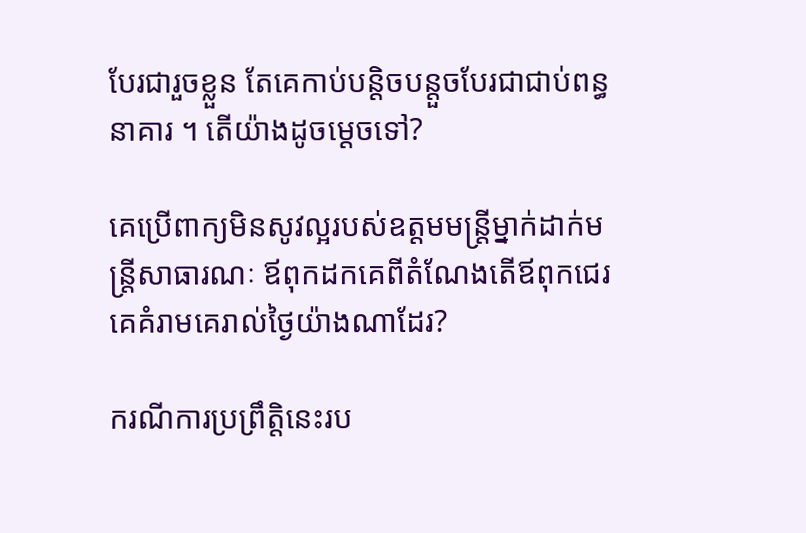បែរជារួចខ្លួន តែគេកាប់បន្តិចបន្តួចបែរជាជាប់ពន្ធនាគារ ។ តើយ៉ាងដូចម្តេចទៅ?

គេប្រើពាក្យមិនសូវល្អរបស់ឧត្តមមន្រ្តីម្នាក់ដាក់មន្ត្រីសាធារណៈ ឪពុកដកគេពីតំណែងតើឪពុកជេរគេគំរាមគេរាល់ថ្ងៃយ៉ាងណាដែរ?

ករណីការប្រព្រឹត្តិនេះរប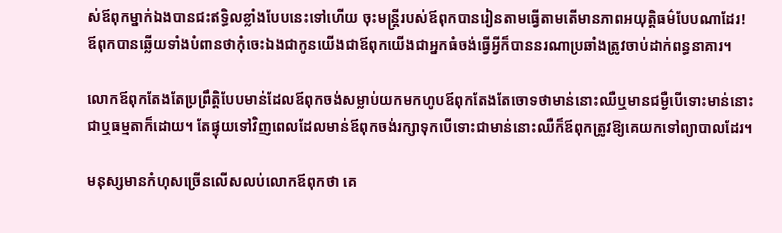ស់ឪពុកម្នាក់ឯងបានជះឥទ្ធិលខ្លាំងបែបនេះទៅហើយ ចុះមន្រ្តីរបស់ឪពុកបានរៀនតាមធ្វើតាមតើមានភាពអយុត្តិធម៌បែបណាដែរ! ឪពុកបានឆ្លើយទាំងបំពានថាកុំចេះឯងជាកូនយើងជាឪពុកយើងជាអ្នកធំចង់ធ្វើអ្វីក៏បាននរណាប្រឆាំងត្រូវចាប់ដាក់ពន្ធនាគារ។

លោកឪពុកតែងតែប្រព្រឹត្តិបែបមាន់ដែលឪពុកចង់សម្លាប់យកមកហូបឪពុកតែងតែចោទថាមាន់នោះឈឺឬមានជម្ងឺបើទោះមាន់នោះជាឬធម្មតាក៏ដោយ។ តែផ្ទុយទៅវិញពេលដែលមាន់ឪពុកចង់រក្សាទុកបើទោះជាមាន់នោះឈឺក៏ឪពុកត្រូវឱ្យគេយកទៅព្យាបាលដែរ។

មនុស្សមានកំហុសច្រើនលើសលប់លោកឪពុកថា គេ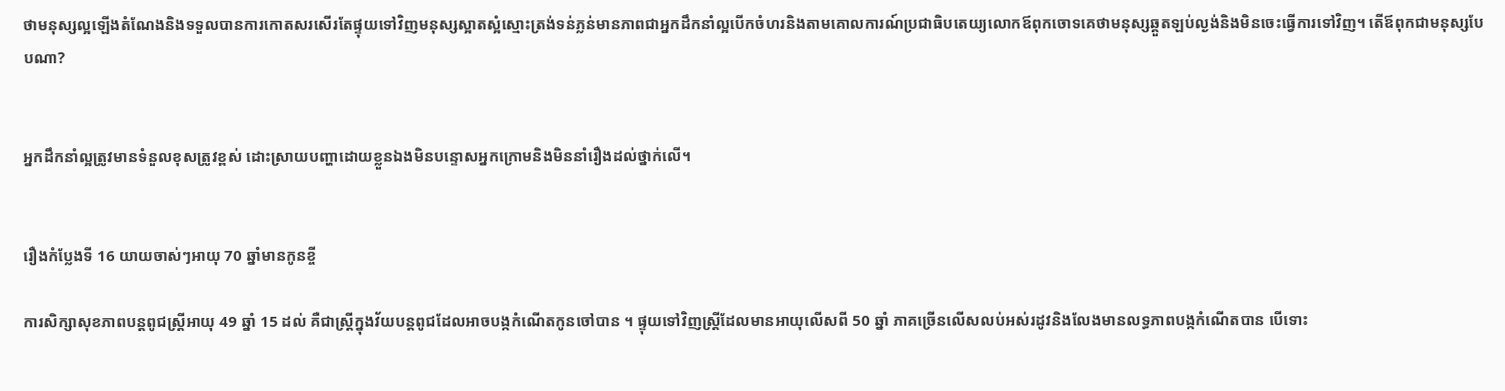ថាមនុស្សល្អឡើងតំណែងនិងទទួលបានការកោតសរសើរតែផ្ទុយទៅវិញមនុស្សស្អាតស្អំស្មោះត្រង់ទន់ភ្លន់មានភាពជាអ្នកដឹកនាំល្អបើកចំហរនិងតាមគោលការណ៍ប្រជាធិបតេយ្យលោកឪពុកចោទគេថាមនុស្សឆ្គួតឡប់ល្ងង់និងមិនចេះធ្វើការទៅវិញ។ តើឪពុកជាមនុស្សបែបណា?


អ្នកដឹកនាំល្អត្រូវមានទំនួលខុសត្រូវខ្ពស់ ដោះស្រាយបញ្ហាដោយខ្លួនឯងមិនបន្ទោសអ្នកក្រោមនិងមិននាំរឿងដល់ថ្នាក់លើ។


រឿងកំប្លែងទី 16 យាយចាស់ៗអាយុ 70 ឆ្នាំមានកូនខ្ចី

ការសិក្សាសុខភាពបន្តពូជស្រ្តីអាយុ 49 ឆ្នាំ 15 ដល់ គឺជាស្រ្តីក្នុងវ័យបន្តពូជដែលអាចបង្កកំណើតកូនចៅបាន ។ ផ្ទុយទៅវិញស្រ្តីដែលមានអាយុលើសពី 50 ឆ្នាំ ភាគច្រើនលើសលប់អស់រដូវនិងលែងមានលទ្ធភាពបង្កកំណើតបាន បើទោះ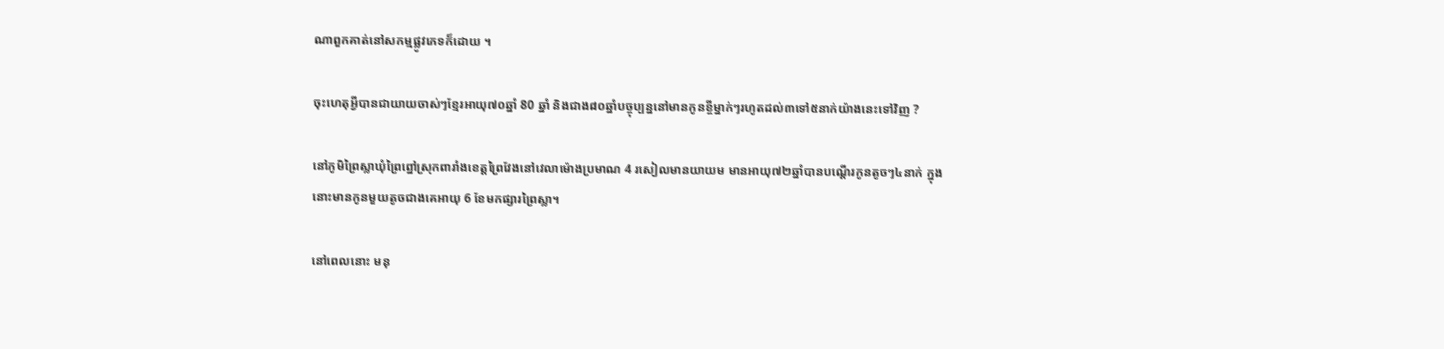ណាពួកគាត់នៅសកម្មផ្លូវភេទក៏ដោយ ។

ចុះហេតុអ្វីបានជាយាយចាស់ៗខ្មែរអាយុ៧០ឆ្នាំ 80 ឆ្នាំ និងជាង៨០ឆ្នាំបច្ចុប្បន្ននៅមានកូនខ្ចីម្នាក់ៗរហូតដល់៣ទៅ៥នាក់យ៉ាងនេះទៅវិញ ?

នៅភូមិព្រៃស្លាឃុំព្រៃព្នៅស្រុកពារាំងខេត្តព្រៃវែងនៅវេលាម៉ោងប្រមាណ 4 រសៀលមានយាយម មានអាយុ៧២ឆ្នាំបានបណ្តើរកូនតូចៗ៤នាក់ ក្នុងនោះមានកូនមួយតូចជាងគេអាយុ 6 ខែមកផ្សារព្រៃស្លា។

នៅពេលនោះ មនុ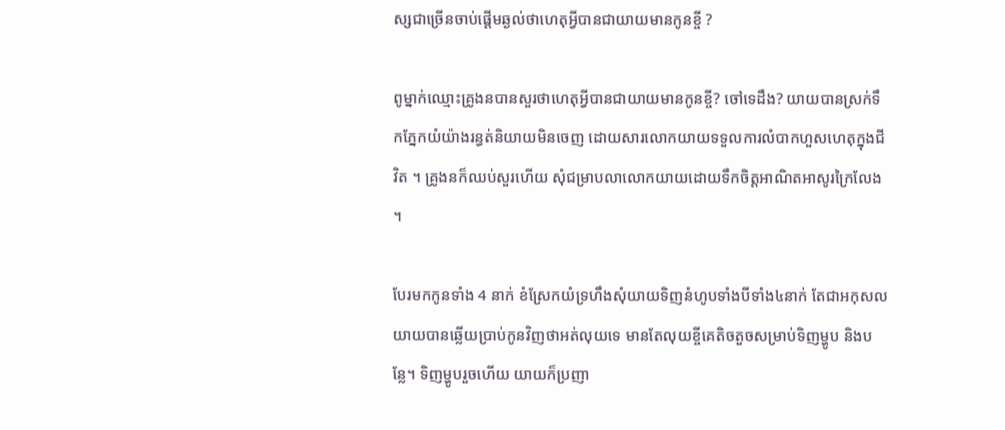ស្សជាច្រើនចាប់ផ្តើមឆ្ងល់ថាហេតុអ្វីបានជាយាយមានកូនខ្ចី ?

ពូម្នាក់ឈ្មោះគ្រូងនបានសួរថាហេតុអ្វីបានជាយាយមានកូនខ្ចី? ចៅទេដឹង? យាយបានស្រក់ទឹកភ្នែកយំយ៉ាងរន្ធត់និយាយមិនចេញ ដោយសារលោកយាយទទួលការលំបាកហួសហេតុក្នុងជីវិត ។ គ្រូងនក៏ឈប់សួរហើយ សុំជម្រាបលាលោកយាយដោយទឹកចិត្តអាណិតអាសូរក្រៃលែង ។

បែរមកកូនទាំង 4 នាក់ ខំស្រែកយំទ្រហឹងសុំយាយទិញនំហូបទាំងបីទាំង៤នាក់ តែជាអកុសលយាយបានឆ្លើយប្រាប់កូនវិញថាអត់លុយទេ មានតែលុយខ្ចីគេតិចតួចសម្រាប់ទិញម្ហូប និងបន្លែ។ ទិញម្ហូបរួចហើយ យាយក៏ប្រញា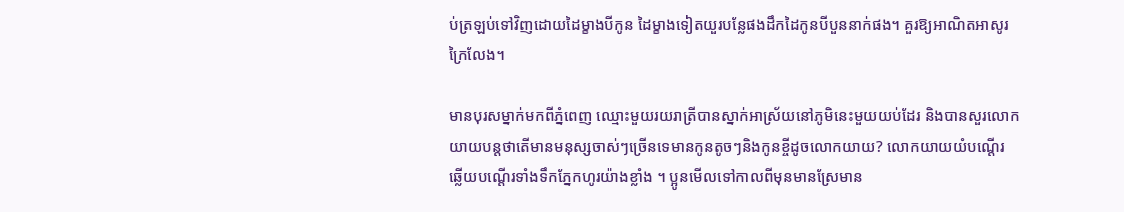ប់ត្រឡប់ទៅវិញដោយដៃម្ខាងបីកូន ដៃម្ខាងទៀតយួរបន្លែផងដឹកដៃកូនបីបួននាក់ផង។ គួរឱ្យអាណិតអាសូរក្រៃលែង។

មានបុរសម្នាក់មកពីភ្នំពេញ ឈ្មោះមួយរយរាត្រីបានស្នាក់អាស្រ័យនៅភូមិនេះមួយយប់ដែរ និងបានសួរលោកយាយបន្តថាតើមានមនុស្សចាស់ៗច្រើនទេមានកូនតូចៗនិងកូនខ្ចីដូចលោកយាយ? លោកយាយយំបណ្តើរ ឆ្លើយបណ្តើរទាំងទឹកភ្នែកហូរយ៉ាងខ្លាំង ។ ប្អូនមើលទៅកាលពីមុនមានស្រែមាន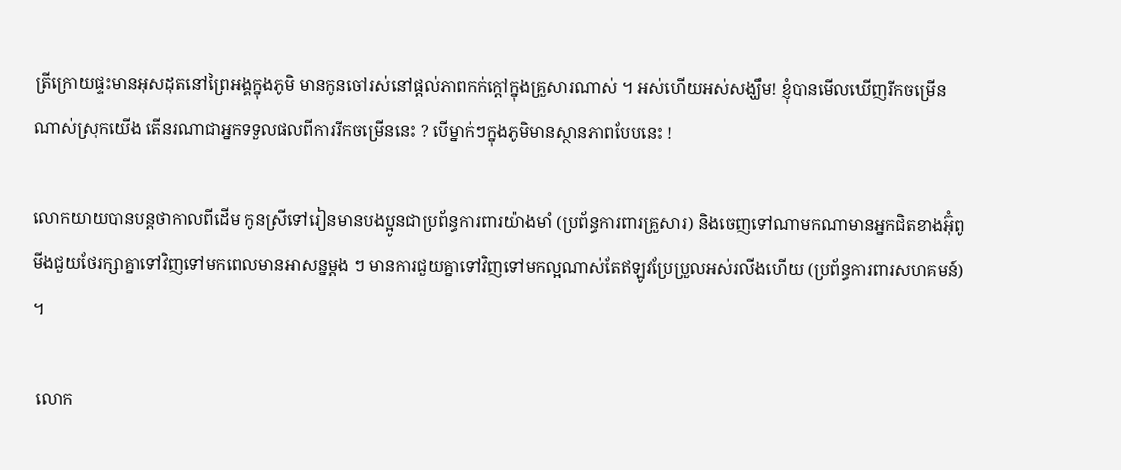ត្រីក្រោយផ្ទះមានអុសដុតនៅព្រៃអង្គក្នុងភូមិ មានកូនចៅរស់នៅផ្តល់ភាពកក់ក្តៅក្នុងគ្រួសារណាស់ ។ អស់ហើយអស់សង្ឃឹម! ខ្ញុំបានមើលឃើញរីកចម្រើនណាស់ស្រុកយើង តើនរណាជាអ្នកទទួលផលពីការរីកចម្រើននេះ ? បើម្នាក់ៗក្នុងភូមិមានស្ថានភាពបែបនេះ !

លោកយាយបានបន្តថាកាលពីដើម កូនស្រីទៅរៀនមានបងប្អូនជាប្រព័ន្ធការពារយ៉ាងមាំ (ប្រព័ន្ធការពារគ្រួសារ) និងចេញទៅណាមកណាមានអ្នកជិតខាងអ៊ំុពូមីងជួយថែរក្សាគ្នាទៅវិញទៅមកពេលមានអាសន្នម្តង ៗ មានការជួយគ្នាទៅវិញទៅមកល្អណាស់តែឥឡូវប្រែប្រួលអស់រលីងហើយ (ប្រព័ន្ធការពារសហគមន៍) ។

 លោក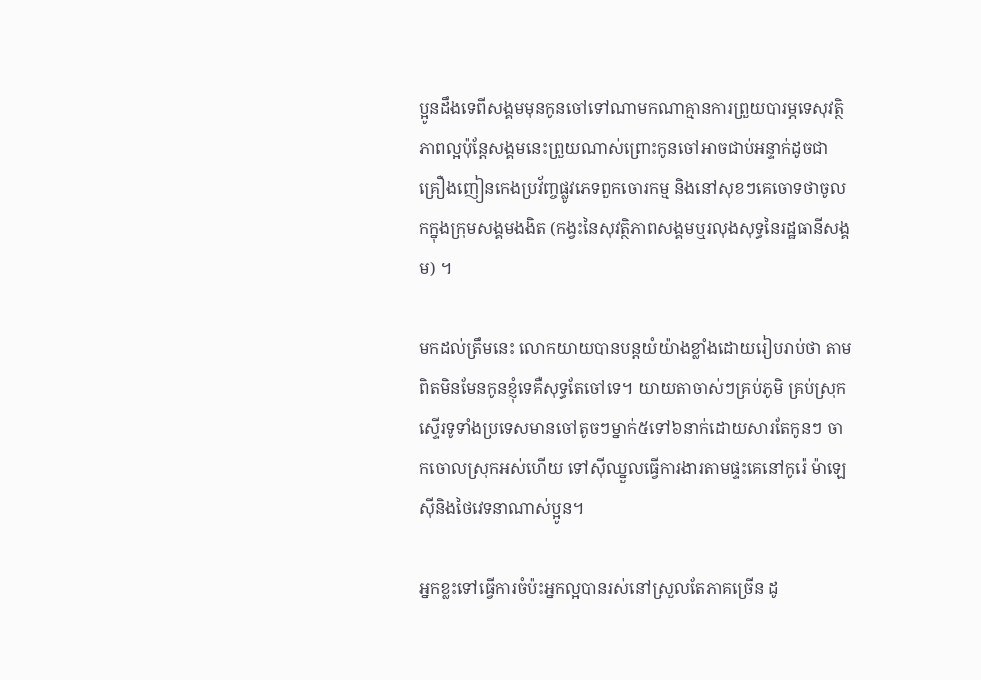ប្អូនដឹងទេពីសង្គមមុនកូនចៅទៅណាមកណាគ្មានការព្រួយបារម្ភទេសុវត្ថិភាពល្អប៉ុន្តែសង្គមនេះព្រួយណាស់ព្រោះកូនចៅអាចជាប់អន្ទាក់ដូចជាគ្រឿងញៀនកេងប្រវ័ញ្ចផ្លូវភេទពួកចោរកម្ម និងនៅសុខៗគេចោទថាចូលកក្នុងក្រុមសង្គមងងិត (កង្វះនៃសុវត្ថិភាពសង្គមឬរលុងសុទ្ធនៃរដ្ឋធានីសង្គម) ។

មកដល់ត្រឹមនេះ លោកយាយបានបន្តយំយ៉ាងខ្លាំងដោយរៀបរាប់ថា តាមពិតមិនមែនកូនខ្ញុំទេគឺសុទ្ធតែចៅទេ។ យាយតាចាស់ៗគ្រប់ភូមិ គ្រប់ស្រុកស្ទើរទូទាំងប្រទេសមានចៅតូចៗម្នាក់៥ទៅ៦នាក់ដោយសារតែកូនៗ ចាកចោលស្រុកអស់ហើយ ទៅសុីឈ្នួលធ្វើការងារតាមផ្ទះគេនៅកូរ៉េ ម៉ាឡេសុីនិងថៃវេទនាណាស់ប្អូន។

អ្នកខ្លះទៅធ្វើការចំប៉ះអ្នកល្អបានរស់នៅស្រួលតែភាគច្រើន ដូ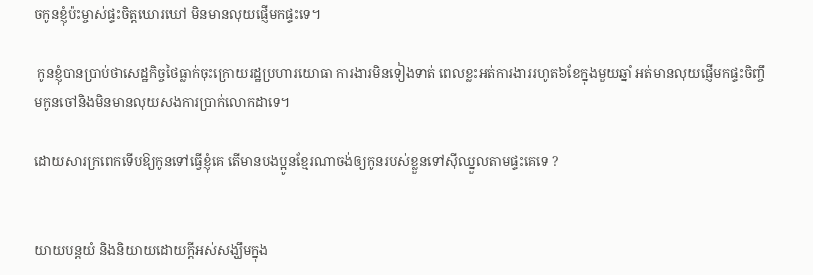ចកូនខ្ញុំប៉ះម្ចាស់ផ្ទះចិត្តឃោរឃៅ មិនមានលុយផ្ញើមកផ្ទះទេ។

 កូនខ្ញុំបានប្រាប់ថាសេដ្ឋកិច្ចថៃធ្លាក់ចុះក្រោយរដ្ឋប្រហារយោធា ការងារមិនទៀងទាត់ ពេលខ្លះអត់ការងាររហូត៦ខែក្នុងមួយឆ្នាំ អត់មានលុយផ្ញើមកផ្ទះចិញ្ចឹមកូនចៅនិងមិនមានលុយសងការប្រាក់លោកដាទេ។

ដោយសារក្រពេកទើបឱ្យកូនទៅធ្វើខ្ញុំគេ តើមានបងប្អូនខ្មែរណាចង់ឲ្យកូនរបស់ខ្លួនទៅសុីឈ្នួលតាមផ្ទះគេទេ ?


យាយបន្តយំ និងនិយាយដោយក្តីអស់សង្ឃឹមក្នុង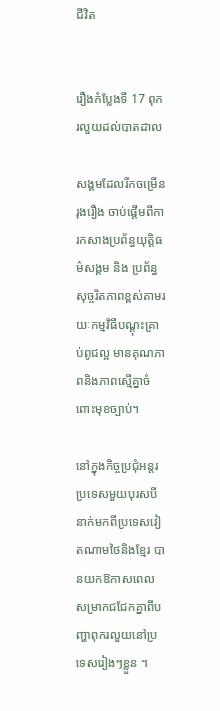ជីវិត


រឿងកំប្លែងទី 17 ពុករលួយដល់បាតដាល

សង្គមដែលរីកចម្រើនរុងរឿង ចាប់ផ្តើមពីការកសាងប្រព័ន្ធយុត្តិធម៌សង្គម និង ប្រព័ន្ធសុច្ចរិតភាពខ្ពស់តាមរយៈកម្មវិធីបណ្តុះគ្រាប់ពូជល្អ មានគុណភាពនិងភាពស្មើគ្នាចំពោះមុខច្បាប់។

នៅក្នុងកិច្ចប្រជុំអន្តរប្រទេសមួយបុរសបីនាក់មកពីប្រទេសវៀតណាមថៃនិងខ្មែរ បានយកឱកាសពេលសម្រាកជជែកគ្នាពីបញ្ហាពុករលួយនៅប្រទេសរៀងៗខ្លួន ។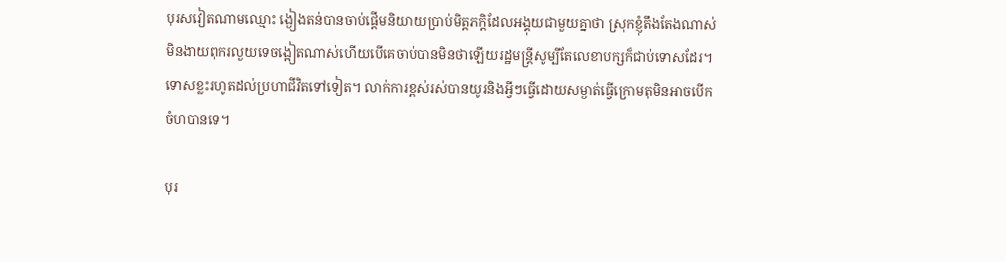បុរសវៀតណាមឈ្មោះ ង្ងៀងតន់បានចាប់ផ្តើមនិយាយប្រាប់មិត្តភក្តិដែលអង្គុយជាមួយគ្នាថា ស្រុកខ្ញុំតឹងតែងណាស់មិនងាយពុករលួយទេចង្អៀតណាស់ហើយបើគេចាប់បានមិនថាឡើយរដ្ឋមន្រ្តីសូម្បីតែលេខាបក្សក៏ជាប់ទោសដែរ។ ទោសខ្លះរហូតដល់ប្រហាជីវិតទៅទៀត។ លាក់ការខ្ពស់រស់បានយូរនិងអ្វីៗធ្វើដោយសម្ងាត់ធ្វើក្រោមតុមិនអាចបើកចំហបានទេ។

បុរ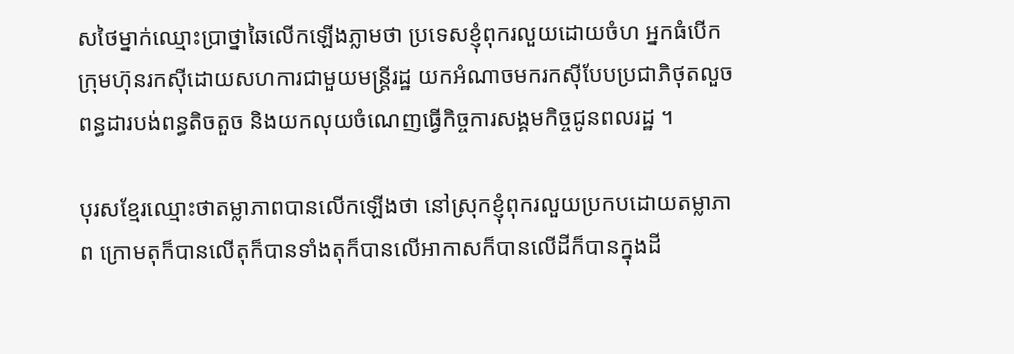សថៃម្នាក់ឈ្មោះប្រាថ្នាឆៃលើកឡើងភ្លាមថា ប្រទេសខ្ញុំពុករលួយដោយចំហ អ្នកធំបើកក្រុមហ៊ុនរកសុីដោយសហការជាមួយមន្រ្តីរដ្ឋ យកអំណាចមករកសុីបែបប្រជាភិថុតលួចពន្ធដារបង់ពន្ធតិចតួច និងយកលុយចំណេញធ្វើកិច្ចការសង្គមកិច្ចជូនពលរដ្ឋ ។

បុរសខ្មែរឈ្មោះថាតម្លាភាពបានលើកឡើងថា នៅស្រុកខ្ញុំពុករលួយប្រកបដោយតម្លាភាព ក្រោមតុក៏បានលើតុក៏បានទាំងតុក៏បានលើអាកាសក៏បានលើដីក៏បានក្នុងដី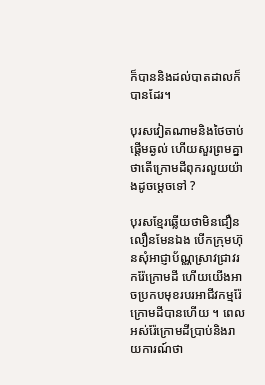ក៏បាននិងដល់បាតដាលក៏បានដែរ។

បុរសវៀតណាមនិងថៃចាប់ផ្តើមឆ្ងល់ ហើយសួរព្រមគ្នាថាតើក្រោមដីពុករលួយយ៉ាងដូចម្តេចទៅ ?

បុរសខ្មែរឆ្លើយថាមិនជឿនលឿនមែនឯង បើកក្រុមហ៊ុនសុំអាជ្ញាប័ណ្ណស្រាវជ្រាវរករ៉ែក្រោមដី ហើយយើងអាចប្រកបមុខរបរអាជីវកម្មរ៉ែក្រោមដីបានហើយ ។ ពេលអស់រ៉ែក្រោមដីប្រាប់និងរាយការណ៍ថា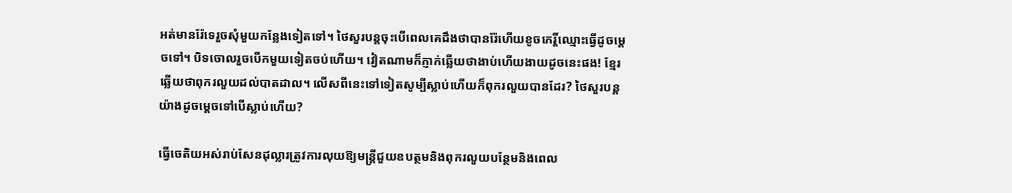អត់មានរ៉ែទេរួចសុំមួយកន្លែងទៀតទៅ។ ថៃសួរបន្តចុះបើពេលគេដឹងថាបានរ៉ែហើយខូចកេរ្តិ៍ឈ្មោះធ្វើដូចម្តេចទៅ។ បិទចោលរួចបើកមួយទៀតចប់ហើយ។ វៀតណាមក៏ភ្ញាក់ឆ្លើយថាងាប់ហើយងាយដូចនេះផង! ខ្មែរឆ្លើយថាពុករលួយដល់បាតដាល។ លើសពីនេះទៅទៀតសូម្បីស្លាប់ហើយក៏ពុករលួយបានដែរ? ថៃសួរបន្តយ៉ាងដូចម្តេចទៅបើស្លាប់ហើយ?

ធ្វើចេតិយអស់រាប់សែនដុល្លារត្រូវការលុយឱ្យមន្រ្តីជួយឧបត្ថមនិងពុករលួយបន្ថែមនិងពេល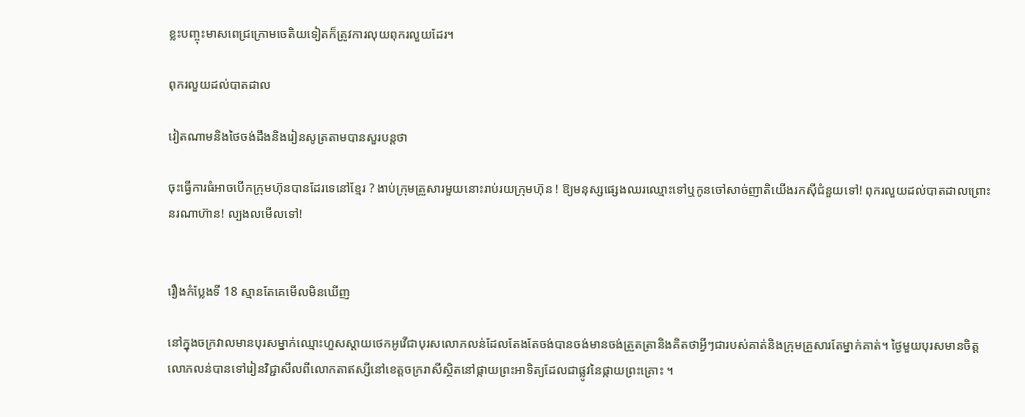ខ្លះបញ្ចុះមាសពេជ្រក្រោមចេតិយទៀតក៏ត្រូវការលុយពុករលួយដែរ។

ពុករលួយដល់បាតដាល

វៀតណាមនិងថៃចង់ដឹងនិងរៀនសូត្រតាមបានសួរបន្តថា

ចុះធ្វើការធំអាចបើកក្រុមហ៊ុនបានដែរទេនៅខ្មែរ ? ងាប់ក្រុមគ្រួសារមួយនោះរាប់រយក្រុមហ៊ុន ! ឱ្យមនុស្សផ្សេងឈរឈ្មោះទៅឬកូនចៅសាច់ញាតិយើងរកសុីជំនួយទៅ! ពុករលួយដល់បាតដាលព្រោះនរណាហ៊ាន! ល្បងលមើលទៅ!


រឿងកំប្លែងទី 18 ស្មានតែគេមើលមិនឃើញ

នៅក្នុងចក្រវាលមានបុរសម្នាក់ឈ្មោះហួសស្តាយថេកអូវើជាបុរសលោភលន់ដែលតែងតែចង់បានចង់មានចង់ត្រួតត្រានិងគិតថាអ្វីៗជារបស់គាត់និងក្រុមគ្រួសារតែម្នាក់គាត់។ ថ្ងៃមួយបុរសមានចិត្តលោភលន់បានទៅរៀនវិជ្ជាសីលពីលោកតាឥស្សីនៅខេត្តចក្ររាសីស្ថិតនៅផ្កាយព្រះអាទិត្យដែលជាផ្លូវនៃផ្កាយព្រះគ្រោះ ។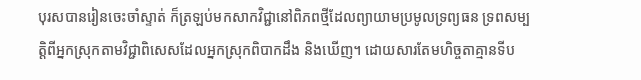បុរសបានរៀនចេះចាំស្ទាត់ ក៏ត្រឡប់មកសាកវិជ្ជានៅពិភពថ្មីដែលព្យាយាមប្រមូលទ្រព្យធន ទ្រពសម្បត្តិពីអ្នកស្រុកតាមវិជ្ជាពិសេសដែលអ្នកស្រុកពិបាកដឹង និងឃើញ។ ដោយសារតែមហិច្ចតាគ្មានទីប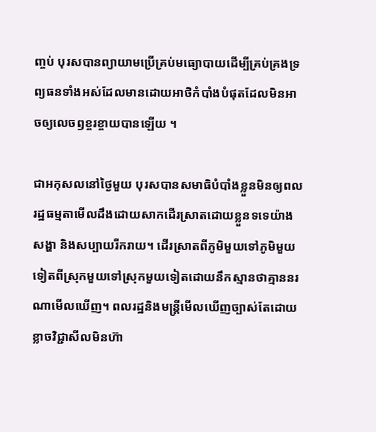ញ្ចប់ បុរសបានព្យាយាមប្រើគ្រប់មធ្យោបាយដើម្បីគ្រប់គ្រងទ្រព្យធនទាំងអស់ដែលមានដោយអាថិកំបាំងបំផុតដែលមិនអាចឲ្យលេចឭខ្ចរខ្ចាយបានឡើយ ។

ជាអកុសលនៅថ្ងៃមួយ បុរសបានសមាធិបំបាំងខ្លួនមិនឲ្យពលរដ្ឋធម្មតាមើលដឹងដោយសាកដើរស្រាតដោយខ្លួនទទេយ៉ាងសង្ហា និងសប្បាយរីករាយ។ ដើរស្រាតពីភូមិមួយទៅភូមិមួយទៀតពីស្រុកមួយទៅស្រុកមួយទៀតដោយនឹកស្មានថាគ្មាននរណាមើលឃើញ។ ពលរដ្ឋនិងមន្រ្តីមើលឃើញច្បាស់តែដោយខ្លាចវិជ្ជាសីលមិនហ៊ា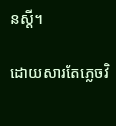នស្តី។

ដោយសារតែភ្លេចវិ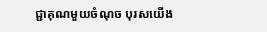ជ្ជាគុណមួយចំណុច បុរសយើង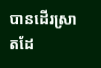បានដើរស្រាតដែ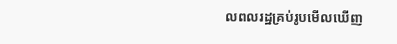លពលរដ្ឋគ្រប់រូបមើលឃើញ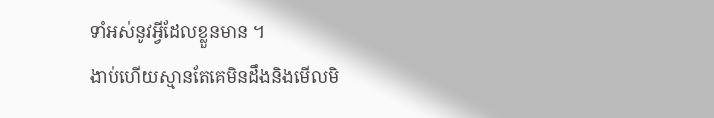ទាំអស់នូវអ្វីដែលខ្លួនមាន ។
ងាប់ហើយស្មានតែគេមិនដឹងនិងមើលមិ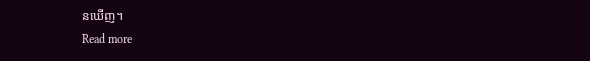នឃើញ។
Read more